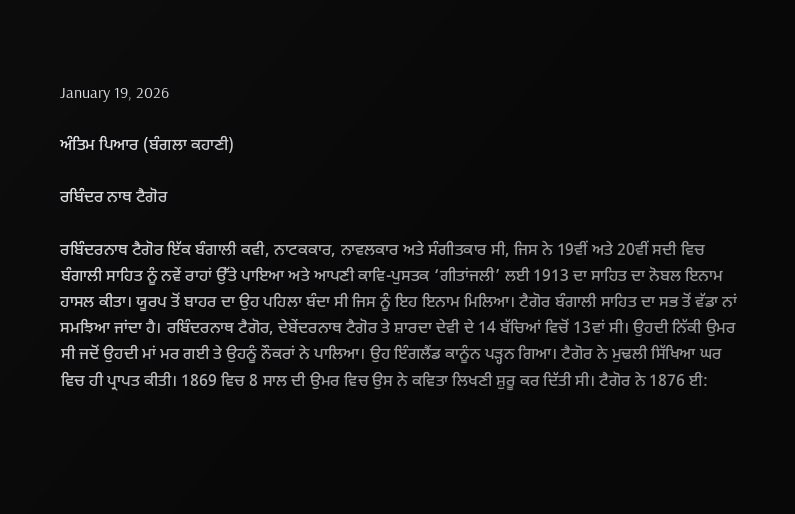January 19, 2026

ਅੰਤਿਮ ਪਿਆਰ (ਬੰਗਲਾ ਕਹਾਣੀ)

ਰਬਿੰਦਰ ਨਾਥ ਟੈਗੋਰ

ਰਬਿੰਦਰਨਾਥ ਟੈਗੋਰ ਇੱਕ ਬੰਗਾਲੀ ਕਵੀ, ਨਾਟਕਕਾਰ, ਨਾਵਲਕਾਰ ਅਤੇ ਸੰਗੀਤਕਾਰ ਸੀ, ਜਿਸ ਨੇ 19ਵੀਂ ਅਤੇ 20ਵੀਂ ਸਦੀ ਵਿਚ ਬੰਗਾਲੀ ਸਾਹਿਤ ਨੂੰ ਨਵੇਂ ਰਾਹਾਂ ਉੱਤੇ ਪਾਇਆ ਅਤੇ ਆਪਣੀ ਕਾਵਿ-ਪੁਸਤਕ ‘ਗੀਤਾਂਜਲੀ’ ਲਈ 1913 ਦਾ ਸਾਹਿਤ ਦਾ ਨੋਬਲ ਇਨਾਮ ਹਾਸਲ ਕੀਤਾ। ਯੂਰਪ ਤੋਂ ਬਾਹਰ ਦਾ ਉਹ ਪਹਿਲਾ ਬੰਦਾ ਸੀ ਜਿਸ ਨੂੰ ਇਹ ਇਨਾਮ ਮਿਲਿਆ। ਟੈਗੋਰ ਬੰਗਾਲੀ ਸਾਹਿਤ ਦਾ ਸਭ ਤੋਂ ਵੱਡਾ ਨਾਂ ਸਮਝਿਆ ਜਾਂਦਾ ਹੈ। ਰਬਿੰਦਰਨਾਥ ਟੈਗੋਰ, ਦੇਬੇਂਦਰਨਾਥ ਟੈਗੋਰ ਤੇ ਸ਼ਾਰਦਾ ਦੇਵੀ ਦੇ 14 ਬੱਚਿਆਂ ਵਿਚੋਂ 13ਵਾਂ ਸੀ। ਉਹਦੀ ਨਿੱਕੀ ਉਮਰ ਸੀ ਜਦੋਂ ਉਹਦੀ ਮਾਂ ਮਰ ਗਈ ਤੇ ਉਹਨੂੰ ਨੌਕਰਾਂ ਨੇ ਪਾਲਿਆ। ਉਹ ਇੰਗਲੈਂਡ ਕਾਨੂੰਨ ਪੜ੍ਹਨ ਗਿਆ। ਟੈਗੋਰ ਨੇ ਮੁਢਲੀ ਸਿੱਖਿਆ ਘਰ ਵਿਚ ਹੀ ਪ੍ਰਾਪਤ ਕੀਤੀ। 1869 ਵਿਚ 8 ਸਾਲ ਦੀ ਉਮਰ ਵਿਚ ਉਸ ਨੇ ਕਵਿਤਾ ਲਿਖਣੀ ਸ਼ੁਰੂ ਕਰ ਦਿੱਤੀ ਸੀ। ਟੈਗੋਰ ਨੇ 1876 ਈ: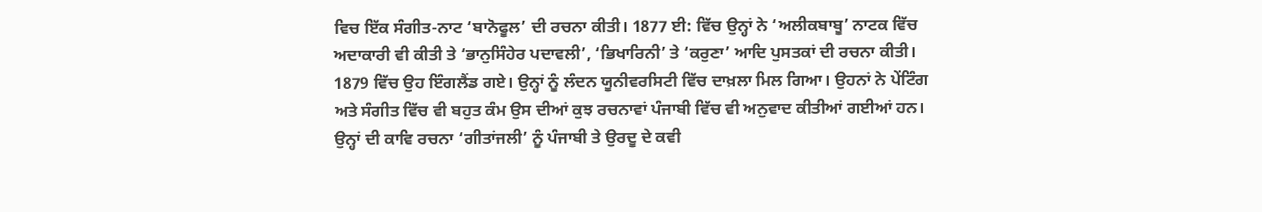ਵਿਚ ਇੱਕ ਸੰਗੀਤ-ਨਾਟ ‘ਬਾਨੋਫੂਲ’ ਦੀ ਰਚਨਾ ਕੀਤੀ। 1877 ਈ: ਵਿੱਚ ਉਨ੍ਹਾਂ ਨੇ ‘ਅਲੀਕਬਾਬੂ’ ਨਾਟਕ ਵਿੱਚ ਅਦਾਕਾਰੀ ਵੀ ਕੀਤੀ ਤੇ ‘ਭਾਨੁਸਿੰਹੇਰ ਪਦਾਵਲੀ’, ‘ਭਿਖਾਰਿਨੀ’ ਤੇ ‘ਕਰੁਣਾ’ ਆਦਿ ਪੁਸਤਕਾਂ ਦੀ ਰਚਨਾ ਕੀਤੀ। 1879 ਵਿੱਚ ਉਹ ਇੰਗਲੈਂਡ ਗਏ। ਉਨ੍ਹਾਂ ਨੂੰ ਲੰਦਨ ਯੂਨੀਵਰਸਿਟੀ ਵਿੱਚ ਦਾਖ਼ਲਾ ਮਿਲ ਗਿਆ। ਉਹਨਾਂ ਨੇ ਪੇਂਟਿੰਗ ਅਤੇ ਸੰਗੀਤ ਵਿੱਚ ਵੀ ਬਹੁਤ ਕੰਮ ਉਸ ਦੀਆਂ ਕੁਝ ਰਚਨਾਵਾਂ ਪੰਜਾਬੀ ਵਿੱਚ ਵੀ ਅਨੁਵਾਦ ਕੀਤੀਆਂ ਗਈਆਂ ਹਨ। ਉਨ੍ਹਾਂ ਦੀ ਕਾਵਿ ਰਚਨਾ ‘ਗੀਤਾਂਜਲੀ’ ਨੂੰ ਪੰਜਾਬੀ ਤੇ ਉਰਦੂ ਦੇ ਕਵੀ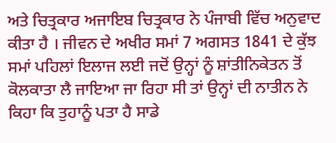ਅਤੇ ਚਿਤ੍ਰਕਾਰ ਅਜਾਇਬ ਚਿਤ੍ਰਕਾਰ ਨੇ ਪੰਜਾਬੀ ਵਿੱਚ ਅਨੁਵਾਦ ਕੀਤਾ ਹੈ । ਜੀਵਨ ਦੇ ਅਖੀਰ ਸਮਾਂ 7 ਅਗਸਤ 1841 ਦੇ ਕੁੱਝ ਸਮਾਂ ਪਹਿਲਾਂ ਇਲਾਜ ਲਈ ਜਦੋਂ ਉਨ੍ਹਾਂ ਨੂੰ ਸ਼ਾਂਤੀਨਿਕੇਤਨ ਤੋਂ ਕੋਲਕਾਤਾ ਲੈ ਜਾਇਆ ਜਾ ਰਿਹਾ ਸੀ ਤਾਂ ਉਨ੍ਹਾਂ ਦੀ ਨਾਤੀਨ ਨੇ ਕਿਹਾ ਕਿ ਤੁਹਾਨੂੰ ਪਤਾ ਹੈ ਸਾਡੇ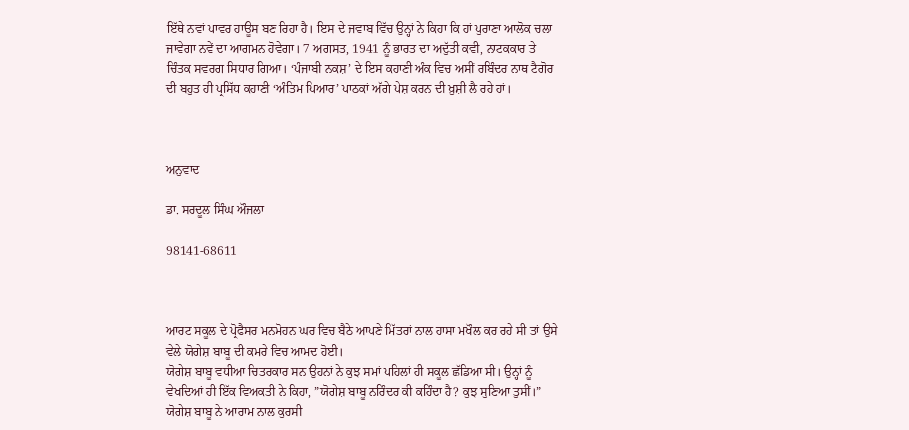ਇੱਥੇ ਨਵਾਂ ਪਾਵਰ ਹਾਊਸ ਬਣ ਰਿਹਾ ਹੈ। ਇਸ ਦੇ ਜਵਾਬ ਵਿੱਚ ਉਨ੍ਹਾਂ ਨੇ ਕਿਹਾ ਕਿ ਹਾਂ ਪੁਰਾਣਾ ਆਲੋਕ ਚਲਾ ਜਾਵੇਗਾ ਨਵੇਂ ਦਾ ਆਗਮਨ ਹੋਵੇਗਾ। 7 ਅਗਸਤ, 1941 ਨੂੰ ਭਾਰਤ ਦਾ ਅਦੁੱਤੀ ਕਵੀ, ਨਾਟਕਕਾਰ ਤੇ ਚਿੰਤਕ ਸਵਰਗ ਸਿਧਾਰ ਗਿਆ। ‘ਪੰਜਾਬੀ ਨਕਸ਼’ ਦੇ ਇਸ ਕਹਾਣੀ ਅੰਕ ਵਿਚ ਅਸੀਂ ਰਬਿੰਦਰ ਨਾਥ ਟੈਗੋਰ ਦੀ ਬਹੁਤ ਹੀ ਪ੍ਰਸਿੱਧ ਕਹਾਣੀ ‘ਅੰਤਿਮ ਪਿਆਰ’ ਪਾਠਕਾਂ ਅੱਗੇ ਪੇਸ਼ ਕਰਨ ਦੀ ਖ਼ੁਸ਼ੀ ਲੈ ਰਹੇ ਹਾਂ।



ਅਨੁਵਾਦ

ਡਾ. ਸਰਦੂਲ ਸਿੰਘ ਔਜਲਾ

98141-68611



ਆਰਟ ਸਕੂਲ ਦੇ ਪ੍ਰੋਫੈਸਰ ਮਨਮੋਹਨ ਘਰ ਵਿਚ ਬੈਠੇ ਆਪਣੇ ਮਿੱਤਰਾਂ ਨਾਲ ਹਾਸਾ ਮਖੌਲ ਕਰ ਰਹੇ ਸੀ ਤਾਂ ਉਸੇ ਵੇਲੇ ਯੋਗੇਸ਼ ਬਾਬੂ ਦੀ ਕਮਰੇ ਵਿਚ ਆਮਦ ਹੋਈ।
ਯੋਗੇਸ਼ ਬਾਬੂ ਵਧੀਆ ਚਿਤਰਕਾਰ ਸਨ ਉਹਨਾਂ ਨੇ ਕੁਝ ਸਮਾਂ ਪਹਿਲਾਂ ਹੀ ਸਕੂਲ ਛੱਡਿਆ ਸੀ। ਉਨ੍ਹਾਂ ਨੂੰ ਵੇਖਦਿਆਂ ਹੀ ਇੱਕ ਵਿਅਕਤੀ ਨੇ ਕਿਹਾ, ”ਯੋਗੇਸ਼ ਬਾਬੂ ਨਰਿੰਦਰ ਕੀ ਕਹਿੰਦਾ ਹੈ? ਕੁਝ ਸੁਣਿਆ ਤੁਸੀਂ।”
ਯੋਗੇਸ਼ ਬਾਬੂ ਨੇ ਆਰਾਮ ਨਾਲ ਕੁਰਸੀ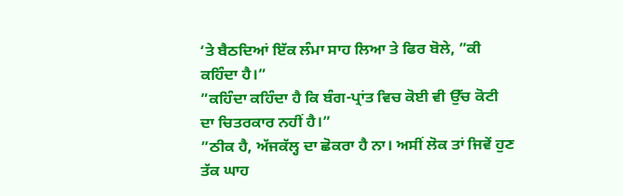‘ਤੇ ਬੈਠਦਿਆਂ ਇੱਕ ਲੰਮਾ ਸਾਹ ਲਿਆ ਤੇ ਫਿਰ ਬੋਲੇ, ”ਕੀ ਕਹਿੰਦਾ ਹੈ।”
”ਕਹਿੰਦਾ ਕਹਿੰਦਾ ਹੈ ਕਿ ਬੰਗ-ਪ੍ਰਾਂਤ ਵਿਚ ਕੋਈ ਵੀ ਉੱਚ ਕੋਟੀ ਦਾ ਚਿਤਰਕਾਰ ਨਹੀਂ ਹੈ।”
”ਠੀਕ ਹੈ, ਅੱਜਕੱਲ੍ਹ ਦਾ ਛੋਕਰਾ ਹੈ ਨਾ। ਅਸੀਂ ਲੋਕ ਤਾਂ ਜਿਵੇਂ ਹੁਣ ਤੱਕ ਘਾਹ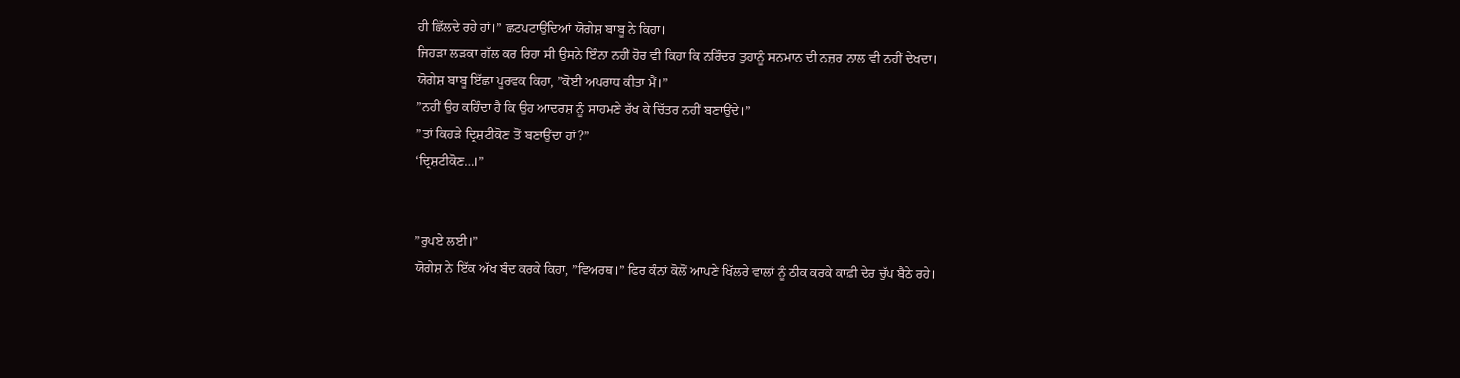ਹੀ ਛਿੱਲਦੇ ਰਹੇ ਹਾਂ।” ਛਟਪਟਾਉਂਦਿਆਂ ਯੋਗੇਸ਼ ਬਾਬੂ ਨੇ ਕਿਹਾ।
ਜਿਹੜਾ ਲੜਕਾ ਗੱਲ ਕਰ ਰਿਹਾ ਸੀ ਉਸਨੇ ਇੰਨਾ ਨਹੀਂ ਹੋਰ ਵੀ ਕਿਹਾ ਕਿ ਨਰਿੰਦਰ ਤੁਹਾਨੂੰ ਸਨਮਾਨ ਦੀ ਨਜ਼ਰ ਨਾਲ ਵੀ ਨਹੀਂ ਦੇਖਦਾ।
ਯੋਗੇਸ਼ ਬਾਬੂ ਇੱਛਾ ਪੂਰਵਕ ਕਿਹਾ, ”ਕੋਈ ਅਪਰਾਧ ਕੀਤਾ ਮੈਂ।”
”ਨਹੀਂ ਉਹ ਕਹਿੰਦਾ ਹੈ ਕਿ ਉਹ ਆਦਰਸ਼ ਨੂੰ ਸਾਹਮਣੇ ਰੱਖ ਕੇ ਚਿੱਤਰ ਨਹੀਂ ਬਣਾਉਂਦੇ।”
”ਤਾਂ ਕਿਹੜੇ ਦ੍ਰਿਸ਼ਟੀਕੋਣ ਤੋਂ ਬਣਾਉਂਦਾ ਹਾਂ?”
‘ਦ੍ਰਿਸ਼ਟੀਕੋਣ…।”


”ਰੁਪਏ ਲਈ।”
ਯੋਗੇਸ਼ ਨੇ ਇੱਕ ਅੱਖ ਬੰਦ ਕਰਕੇ ਕਿਹਾ, ”ਵਿਅਰਥ।” ਫਿਰ ਕੰਨਾਂ ਕੋਲੋਂ ਆਪਣੇ ਖਿੱਲਰੇ ਵਾਲਾਂ ਨੂੰ ਠੀਕ ਕਰਕੇ ਕਾਫ਼ੀ ਦੇਰ ਚੁੱਪ ਬੈਠੇ ਰਹੇ।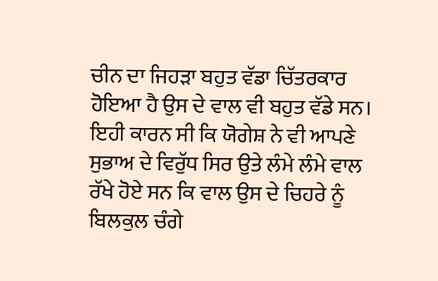ਚੀਨ ਦਾ ਜਿਹੜਾ ਬਹੁਤ ਵੱਡਾ ਚਿੱਤਰਕਾਰ ਹੋਇਆ ਹੈ ਉਸ ਦੇ ਵਾਲ ਵੀ ਬਹੁਤ ਵੱਡੇ ਸਨ। ਇਹੀ ਕਾਰਨ ਸੀ ਕਿ ਯੋਗੇਸ਼ ਨੇ ਵੀ ਆਪਣੇ ਸੁਭਾਅ ਦੇ ਵਿਰੁੱਧ ਸਿਰ ਉਤੇ ਲੰਮੇ ਲੰਮੇ ਵਾਲ ਰੱਖੇ ਹੋਏ ਸਨ ਕਿ ਵਾਲ ਉਸ ਦੇ ਚਿਹਰੇ ਨੂੰ ਬਿਲਕੁਲ ਚੰਗੇ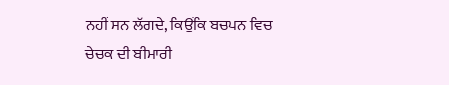ਨਹੀਂ ਸਨ ਲੱਗਦੇ, ਕਿਉਂਕਿ ਬਚਪਨ ਵਿਚ ਚੇਚਕ ਦੀ ਬੀਮਾਰੀ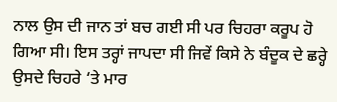ਨਾਲ ਉਸ ਦੀ ਜਾਨ ਤਾਂ ਬਚ ਗਈ ਸੀ ਪਰ ਚਿਹਰਾ ਕਰੂਪ ਹੋ ਗਿਆ ਸੀ। ਇਸ ਤਰ੍ਹਾਂ ਜਾਪਦਾ ਸੀ ਜਿਵੇਂ ਕਿਸੇ ਨੇ ਬੰਦੂਕ ਦੇ ਛਰ੍ਹੇ ਉਸਦੇ ਚਿਹਰੇ ‘ਤੇ ਮਾਰ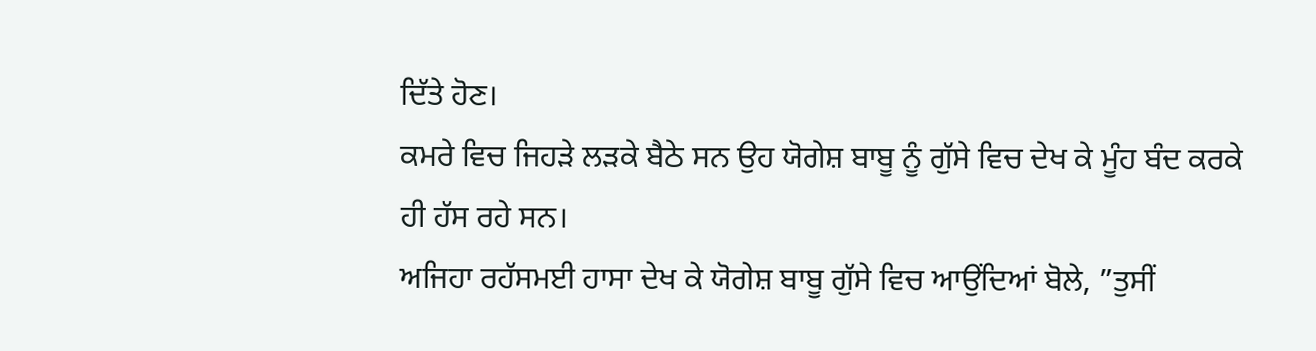ਦਿੱਤੇ ਹੋਣ।
ਕਮਰੇ ਵਿਚ ਜਿਹੜੇ ਲੜਕੇ ਬੈਠੇ ਸਨ ਉਹ ਯੋਗੇਸ਼ ਬਾਬੂ ਨੂੰ ਗੁੱਸੇ ਵਿਚ ਦੇਖ ਕੇ ਮੂੰਹ ਬੰਦ ਕਰਕੇ ਹੀ ਹੱਸ ਰਹੇ ਸਨ।
ਅਜਿਹਾ ਰਹੱਸਮਈ ਹਾਸਾ ਦੇਖ ਕੇ ਯੋਗੇਸ਼ ਬਾਬੂ ਗੁੱਸੇ ਵਿਚ ਆਉਂਦਿਆਂ ਬੋਲੇ, ”ਤੁਸੀਂ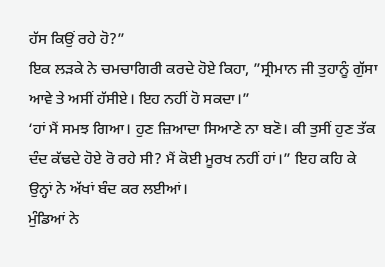ਹੱਸ ਕਿਉਂ ਰਹੇ ਹੋ?”
ਇਕ ਲੜਕੇ ਨੇ ਚਮਚਾਗਿਰੀ ਕਰਦੇ ਹੋਏ ਕਿਹਾ, ”ਸ੍ਰੀਮਾਨ ਜੀ ਤੁਹਾਨੂੰ ਗੁੱਸਾ ਆਵੇ ਤੇ ਅਸੀਂ ਹੱਸੀਏ। ਇਹ ਨਹੀਂ ਹੋ ਸਕਦਾ।”
‘ਹਾਂ ਮੈਂ ਸਮਝ ਗਿਆ। ਹੁਣ ਜ਼ਿਆਦਾ ਸਿਆਣੇ ਨਾ ਬਣੋ। ਕੀ ਤੁਸੀਂ ਹੁਣ ਤੱਕ ਦੰਦ ਕੱਢਦੇ ਹੋਏ ਰੋ ਰਹੇ ਸੀ? ਮੈਂ ਕੋਈ ਮੂਰਖ ਨਹੀਂ ਹਾਂ।” ਇਹ ਕਹਿ ਕੇ ਉਨ੍ਹਾਂ ਨੇ ਅੱਖਾਂ ਬੰਦ ਕਰ ਲਈਆਂ।
ਮੁੰਡਿਆਂ ਨੇ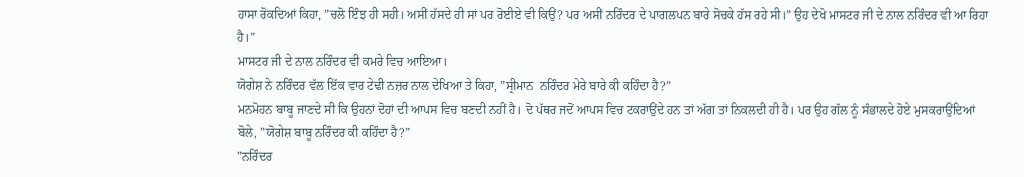ਹਾਸਾ ਰੋਕਦਿਆਂ ਕਿਹਾ, ”ਚਲੋ ਇੰਝ ਹੀ ਸਹੀ। ਅਸੀਂ ਹੱਸਦੇ ਹੀ ਸਾਂ ਪਰ ਰੋਈਏ ਵੀ ਕਿਉਂ? ਪਰ ਅਸੀਂ ਨਰਿੰਦਰ ਦੇ ਪਾਗਲਪਨ ਬਾਰੇ ਸੋਚਕੇ ਹੱਸ ਰਹੇ ਸੀ।” ਉਹ ਦੇਖੋ ਮਾਸਟਰ ਜੀ ਦੇ ਨਾਲ ਨਰਿੰਦਰ ਵੀ ਆ ਰਿਹਾ ਹੈ।”
ਮਾਸਟਰ ਜੀ ਦੇ ਨਾਲ ਨਰਿੰਦਰ ਵੀ ਕਮਰੇ ਵਿਚ ਆਇਆ।
ਯੋਗੇਸ਼ ਨੇ ਨਰਿੰਦਰ ਵੱਲ ਇੱਕ ਵਾਰ ਟੇਢੀ ਨਜ਼ਰ ਨਾਲ ਦੇਖਿਆ ਤੇ ਕਿਹਾ, ”ਸ੍ਰੀਮਾਨ  ਨਰਿੰਦਰ ਮੇਰੇ ਬਾਰੇ ਕੀ ਕਹਿੰਦਾ ਹੈ?”
ਮਨਮੋਹਨ ਬਾਬੂ ਜਾਣਦੇ ਸੀ ਕਿ ਉਹਨਾਂ ਦੋਹਾਂ ਦੀ ਆਪਸ ਵਿਚ ਬਣਦੀ ਨਹੀਂ ਹੈ। ਦੋ ਪੱਥਰ ਜਦੋਂ ਆਪਸ ਵਿਚ ਟਕਰਾਉਂਦੇ ਹਨ ਤਾਂ ਅੱਗ ਤਾਂ ਨਿਕਲਦੀ ਹੀ ਹੈ। ਪਰ ਉਹ ਗੱਲ ਨੂੰ ਸੰਭਾਲਦੇ ਹੋਏ ਮੁਸਕਰਾਉਂਦਿਆਂ ਬੋਲੇ, ”ਯੋਗੇਸ਼ ਬਾਬੂ ਨਰਿੰਦਰ ਕੀ ਕਹਿੰਦਾ ਹੈ?”
”ਨਰਿੰਦਰ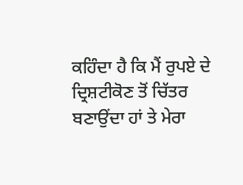ਕਹਿੰਦਾ ਹੈ ਕਿ ਮੈਂ ਰੁਪਏ ਦੇ ਦ੍ਰਿਸ਼ਟੀਕੋਣ ਤੋਂ ਚਿੱਤਰ ਬਣਾਉਂਦਾ ਹਾਂ ਤੇ ਮੇਰਾ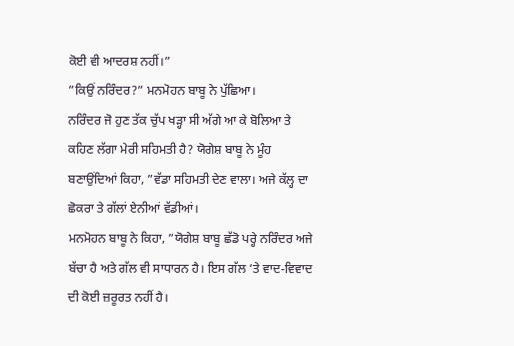ਕੋਈ ਵੀ ਆਦਰਸ਼ ਨਹੀਂ।”
”ਕਿਉਂ ਨਰਿੰਦਰ?” ਮਨਮੋਹਨ ਬਾਬੂ ਨੇ ਪੁੱਛਿਆ।
ਨਰਿੰਦਰ ਜੋ ਹੁਣ ਤੱਕ ਚੁੱਪ ਖੜ੍ਹਾ ਸੀ ਅੱਗੇ ਆ ਕੇ ਬੋਲਿਆ ਤੇ ਕਹਿਣ ਲੱਗਾ ਮੇਰੀ ਸਹਿਮਤੀ ਹੈ? ਯੋਗੇਸ਼ ਬਾਬੂ ਨੇ ਮੂੰਹ ਬਣਾਉਂਦਿਆਂ ਕਿਹਾ, ”ਵੱਡਾ ਸਹਿਮਤੀ ਦੇਣ ਵਾਲਾ। ਅਜੇ ਕੱਲ੍ਹ ਦਾ ਛੋਕਰਾ ਤੇ ਗੱਲਾਂ ਏਨੀਆਂ ਵੱਡੀਆਂ।
ਮਨਮੋਹਨ ਬਾਬੂ ਨੇ ਕਿਹਾ, ”ਯੋਗੇਸ਼ ਬਾਬੂ ਛੱਡੋ ਪਰ੍ਹੇ ਨਰਿੰਦਰ ਅਜੇ ਬੱਚਾ ਹੈ ਅਤੇ ਗੱਲ ਵੀ ਸਾਧਾਰਨ ਹੈ। ਇਸ ਗੱਲ ‘ਤੇ ਵਾਦ-ਵਿਵਾਦ ਦੀ ਕੋਈ ਜ਼ਰੂਰਤ ਨਹੀਂ ਹੈ।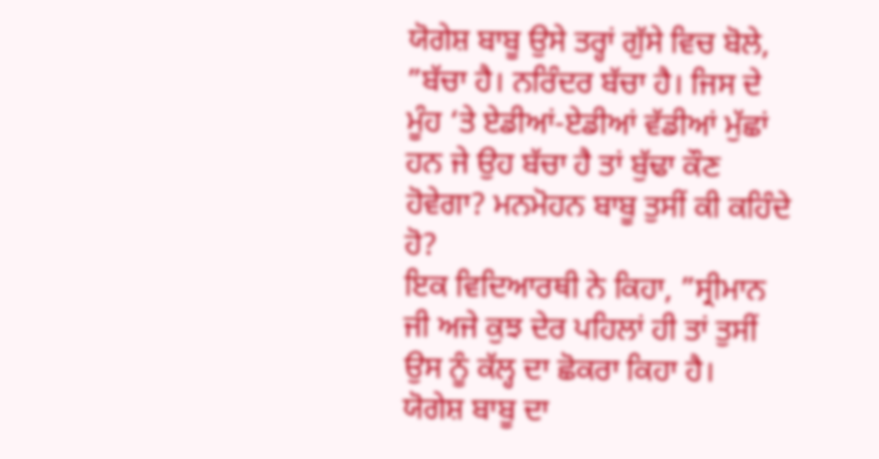ਯੋਗੇਸ਼ ਬਾਬੂ ਉਸੇ ਤਰ੍ਹਾਂ ਗੁੱਸੇ ਵਿਚ ਬੋਲੇ, ”ਬੱਚਾ ਹੈ। ਨਰਿੰਦਰ ਬੱਚਾ ਹੈ। ਜਿਸ ਦੇ ਮੂੰਹ ‘ਤੇ ਏਡੀਆਂ-ਏਡੀਆਂ ਵੱਡੀਆਂ ਮੁੱਛਾਂ ਹਨ ਜੇ ਉਹ ਬੱਚਾ ਹੈ ਤਾਂ ਬੁੱਢਾ ਕੌਣ ਹੋਵੇਗਾ? ਮਨਮੋਹਨ ਬਾਬੂ ਤੁਸੀਂ ਕੀ ਕਹਿੰਦੇ ਹੋ?
ਇਕ ਵਿਦਿਆਰਥੀ ਨੇ ਕਿਹਾ, ”ਸ੍ਰੀਮਾਨ ਜੀ ਅਜੇ ਕੁਝ ਦੇਰ ਪਹਿਲਾਂ ਹੀ ਤਾਂ ਤੁਸੀਂ ਉਸ ਨੂੰ ਕੱਲ੍ਹ ਦਾ ਛੋਕਰਾ ਕਿਹਾ ਹੈ।
ਯੋਗੇਸ਼ ਬਾਬੂ ਦਾ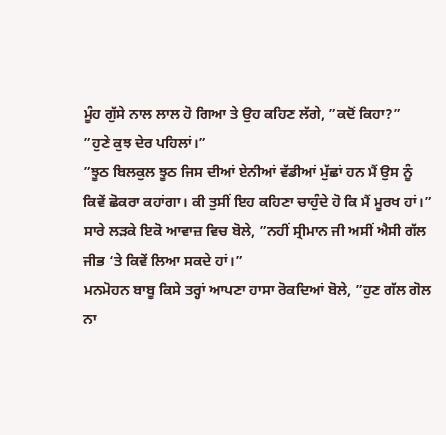ਮੂੰਹ ਗੁੱਸੇ ਨਾਲ ਲਾਲ ਹੋ ਗਿਆ ਤੇ ਉਹ ਕਹਿਣ ਲੱਗੇ, ”ਕਦੋਂ ਕਿਹਾ?”
”ਹੁਣੇ ਕੁਝ ਦੇਰ ਪਹਿਲਾਂ।”
”ਝੂਠ ਬਿਲਕੁਲ ਝੂਠ ਜਿਸ ਦੀਆਂ ਏਨੀਆਂ ਵੱਡੀਆਂ ਮੁੱਛਾਂ ਹਨ ਮੈਂ ਉਸ ਨੂੰ ਕਿਵੇਂ ਛੋਕਰਾ ਕਹਾਂਗਾ। ਕੀ ਤੁਸੀਂ ਇਹ ਕਹਿਣਾ ਚਾਹੁੰਦੇ ਹੋ ਕਿ ਮੈਂ ਮੂਰਖ ਹਾਂ।”
ਸਾਰੇ ਲੜਕੇ ਇਕੋ ਆਵਾਜ਼ ਵਿਚ ਬੋਲੇ, ”ਨਹੀਂ ਸ੍ਰੀਮਾਨ ਜੀ ਅਸੀਂ ਐਸੀ ਗੱਲ ਜੀਭ ‘ਤੇ ਕਿਵੇਂ ਲਿਆ ਸਕਦੇ ਹਾਂ।”
ਮਨਮੋਹਨ ਬਾਬੂ ਕਿਸੇ ਤਰ੍ਹਾਂ ਆਪਣਾ ਹਾਸਾ ਰੋਕਦਿਆਂ ਬੋਲੇ, ”ਹੁਣ ਗੱਲ ਗੋਲ ਨਾ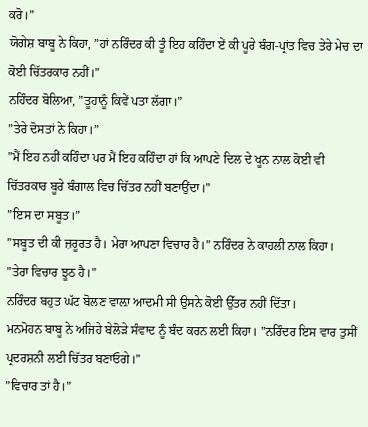ਕਰੋ।”
ਯੋਗੇਸ਼ ਬਾਬੂ ਨੇ ਕਿਹਾ, ”ਹਾਂ ਨਰਿੰਦਰ ਕੀ ਤੂੰ ਇਹ ਕਹਿੰਦਾ ਏਂ ਕੀ ਪੂਰੇ ਬੰਗ-ਪ੍ਰਾਂਤ ਵਿਚ ਤੇਰੇ ਮੇਚ ਦਾ ਕੋਈ ਚਿੱਤਰਕਾਰ ਨਹੀਂ।”
ਨਹਿੰਦਰ ਬੋਲਿਆ, ”ਤੂਹਾਨੂੰ ਕਿਵੇਂ ਪਤਾ ਲੱਗਾ।”
”ਤੇਰੇ ਦੋਸਤਾਂ ਨੇ ਕਿਹਾ।”
”ਮੈਂ ਇਹ ਨਹੀਂ ਕਹਿੰਦਾ ਪਰ ਮੈਂ ਇਹ ਕਹਿੰਦਾ ਹਾਂ ਕਿ ਆਪਣੇ ਦਿਲ ਦੇ ਖੂਨ ਨਾਲ ਕੋਈ ਵੀ ਚਿੱਤਰਕਾਰ ਬੂਰੇ ਬੰਗਾਲ ਵਿਚ ਚਿੱਤਰ ਨਹੀਂ ਬਣਾਉਂਦਾ।”
”ਇਸ ਦਾ ਸਬੂਤ।”
”ਸਬੂਤ ਦੀ ਕੀ ਜ਼ਰੂਰਤ ਹੈ। ਮੇਰਾ ਆਪਣਾ ਵਿਚਾਰ ਹੈ।” ਨਰਿੰਦਰ ਨੇ ਕਾਹਲੀ ਨਾਲ ਕਿਹਾ।
”ਤੇਰਾ ਵਿਚਾਰ ਝੂਠ ਹੈ।”
ਨਰਿੰਦਰ ਬਹੁਤ ਘੱਟ ਬੋਲਣ ਵਾਲ਼ਾ ਆਦਮੀ ਸੀ ਉਸਨੇ ਕੋਈ ਉੱਤਰ ਨਹੀਂ ਦਿੱਤਾ।
ਮਨਮੋਹਨ ਬਾਬੂ ਨੇ ਅਜਿਹੇ ਬੇਲੋੜੇ ਸੰਵਾਦ ਨੂੰ ਬੰਦ ਕਰਨ ਲਈ ਕਿਹਾ। ”ਨਰਿੰਦਰ ਇਸ ਵਾਰ ਤੁਸੀਂ ਪ੍ਰਦਰਸ਼ਨੀ ਲਈ ਚਿੱਤਰ ਬਣਾਓਗੇ।”
”ਵਿਚਾਰ ਤਾਂ ਹੈ।”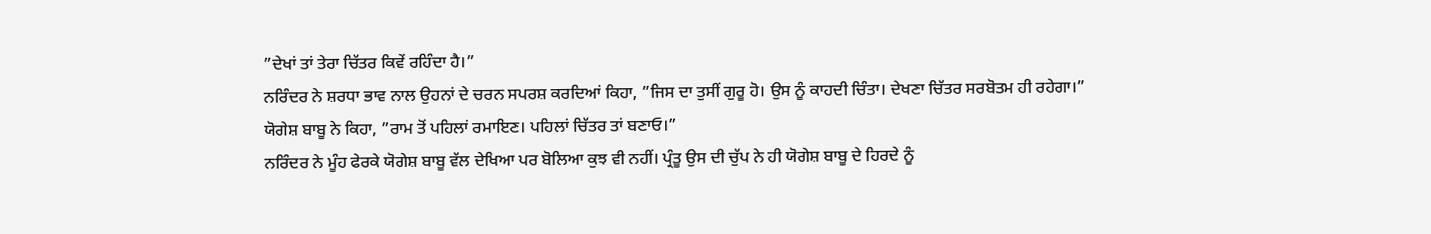”ਦੇਖਾਂ ਤਾਂ ਤੇਰਾ ਚਿੱਤਰ ਕਿਵੇਂ ਰਹਿੰਦਾ ਹੈ।”
ਨਰਿੰਦਰ ਨੇ ਸ਼ਰਧਾ ਭਾਵ ਨਾਲ ਉਹਨਾਂ ਦੇ ਚਰਨ ਸਪਰਸ਼ ਕਰਦਿਆਂ ਕਿਹਾ, ”ਜਿਸ ਦਾ ਤੁਸੀਂ ਗੁਰੂ ਹੋ। ਉਸ ਨੂੰ ਕਾਹਦੀ ਚਿੰਤਾ। ਦੇਖਣਾ ਚਿੱਤਰ ਸਰਬੋਤਮ ਹੀ ਰਹੇਗਾ।”
ਯੋਗੇਸ਼ ਬਾਬੂ ਨੇ ਕਿਹਾ, ”ਰਾਮ ਤੋਂ ਪਹਿਲਾਂ ਰਮਾਇਣ। ਪਹਿਲਾਂ ਚਿੱਤਰ ਤਾਂ ਬਣਾਓ।”
ਨਰਿੰਦਰ ਨੇ ਮੂੰਹ ਫੇਰਕੇ ਯੋਗੇਸ਼ ਬਾਬੂ ਵੱਲ ਦੇਖਿਆ ਪਰ ਬੋਲਿਆ ਕੁਝ ਵੀ ਨਹੀਂ। ਪ੍ਰੰਤੂ ਉਸ ਦੀ ਚੁੱਪ ਨੇ ਹੀ ਯੋਗੇਸ਼ ਬਾਬੂ ਦੇ ਹਿਰਦੇ ਨੂੰ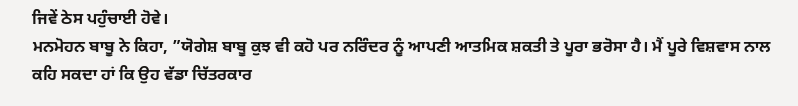ਜਿਵੇਂ ਠੇਸ ਪਹੁੰਚਾਈ ਹੋਵੇ।
ਮਨਮੋਹਨ ਬਾਬੂ ਨੇ ਕਿਹਾ, ”ਯੋਗੇਸ਼ ਬਾਬੂ ਕੁਝ ਵੀ ਕਹੋ ਪਰ ਨਰਿੰਦਰ ਨੂੰ ਆਪਣੀ ਆਤਮਿਕ ਸ਼ਕਤੀ ਤੇ ਪੂਰਾ ਭਰੋਸਾ ਹੈ। ਮੈਂ ਪੂਰੇ ਵਿਸ਼ਵਾਸ ਨਾਲ ਕਹਿ ਸਕਦਾ ਹਾਂ ਕਿ ਉਹ ਵੱਡਾ ਚਿੱਤਰਕਾਰ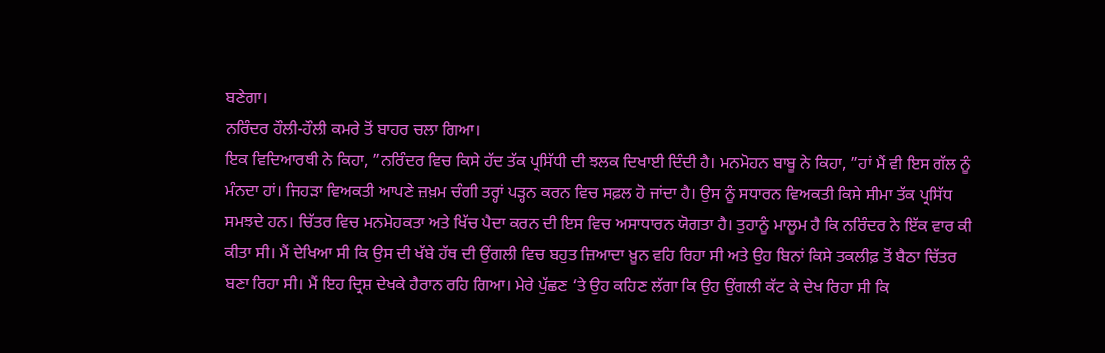ਬਣੇਗਾ।
ਨਰਿੰਦਰ ਹੌਲੀ-ਹੌਲੀ ਕਮਰੇ ਤੋਂ ਬਾਹਰ ਚਲਾ ਗਿਆ।
ਇਕ ਵਿਦਿਆਰਥੀ ਨੇ ਕਿਹਾ, ”ਨਰਿੰਦਰ ਵਿਚ ਕਿਸੇ ਹੱਦ ਤੱਕ ਪ੍ਰਸਿੱਧੀ ਦੀ ਝਲਕ ਦਿਖਾਈ ਦਿੰਦੀ ਹੈ। ਮਨਮੋਹਨ ਬਾਬੂ ਨੇ ਕਿਹਾ, ”ਹਾਂ ਮੈਂ ਵੀ ਇਸ ਗੱਲ ਨੂੰ ਮੰਨਦਾ ਹਾਂ। ਜਿਹੜਾ ਵਿਅਕਤੀ ਆਪਣੇ ਜ਼ਖ਼ਮ ਚੰਗੀ ਤਰ੍ਹਾਂ ਪੜ੍ਹਨ ਕਰਨ ਵਿਚ ਸਫ਼ਲ ਹੋ ਜਾਂਦਾ ਹੈ। ਉਸ ਨੂੰ ਸਧਾਰਨ ਵਿਅਕਤੀ ਕਿਸੇ ਸੀਮਾ ਤੱਕ ਪ੍ਰਸਿੱਧ ਸਮਝਦੇ ਹਨ। ਚਿੱਤਰ ਵਿਚ ਮਨਮੋਹਕਤਾ ਅਤੇ ਖਿੱਚ ਪੈਦਾ ਕਰਨ ਦੀ ਇਸ ਵਿਚ ਅਸਾਧਾਰਨ ਯੋਗਤਾ ਹੈ। ਤੁਹਾਨੂੰ ਮਾਲੂਮ ਹੈ ਕਿ ਨਰਿੰਦਰ ਨੇ ਇੱਕ ਵਾਰ ਕੀ ਕੀਤਾ ਸੀ। ਮੈਂ ਦੇਖਿਆ ਸੀ ਕਿ ਉਸ ਦੀ ਖੱਬੇ ਹੱਥ ਦੀ ਉਂਗਲੀ ਵਿਚ ਬਹੁਤ ਜ਼ਿਆਦਾ ਖ਼ੂਨ ਵਹਿ ਰਿਹਾ ਸੀ ਅਤੇ ਉਹ ਬਿਨਾਂ ਕਿਸੇ ਤਕਲੀਫ਼ ਤੋਂ ਬੈਠਾ ਚਿੱਤਰ ਬਣਾ ਰਿਹਾ ਸੀ। ਮੈਂ ਇਹ ਦ੍ਰਿਸ਼ ਦੇਖਕੇ ਹੈਰਾਨ ਰਹਿ ਗਿਆ। ਮੇਰੇ ਪੁੱਛਣ ‘ਤੇ ਉਹ ਕਹਿਣ ਲੱਗਾ ਕਿ ਉਹ ਉਂਗਲੀ ਕੱਟ ਕੇ ਦੇਖ ਰਿਹਾ ਸੀ ਕਿ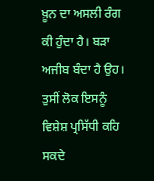ਖ਼ੂਨ ਦਾ ਅਸਲੀ ਰੰਗ ਕੀ ਹੁੰਦਾ ਹੈ। ਬੜਾ ਅਜੀਬ ਬੰਦਾ ਹੈ ਉਹ। ਤੁਸੀਂ ਲੋਕ ਇਸਨੂੰ ਵਿਸ਼ੇਸ਼ ਪ੍ਰਸਿੱਧੀ ਕਹਿ ਸਕਦੇ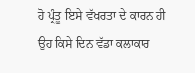ਹੋ ਪ੍ਰੰਤੂ ਇਸੇ ਵੱਖਰਤਾ ਦੇ ਕਾਰਨ ਹੀ ਉਹ ਕਿਸੇ ਦਿਨ ਵੱਡਾ ਕਲਾਕਾਰ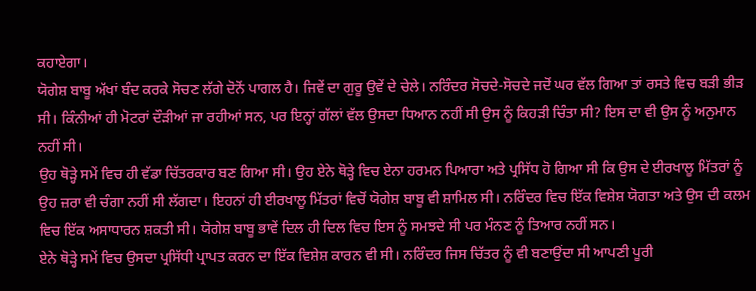ਕਹਾਏਗਾ।
ਯੋਗੇਸ਼ ਬਾਬੂ ਅੱਖਾਂ ਬੰਦ ਕਰਕੇ ਸੋਚਣ ਲੱਗੇ ਦੋਨੋਂ ਪਾਗਲ ਹੈ। ਜਿਵੇਂ ਦਾ ਗੁਰੂ ਉਵੇਂ ਦੇ ਚੇਲੇ। ਨਰਿੰਦਰ ਸੋਚਦੇ-ਸੋਚਦੇ ਜਦੋਂ ਘਰ ਵੱਲ ਗਿਆ ਤਾਂ ਰਸਤੇ ਵਿਚ ਬੜੀ ਭੀੜ ਸੀ। ਕਿੰਨੀਆਂ ਹੀ ਮੋਟਰਾਂ ਦੌੜੀਆਂ ਜਾ ਰਹੀਆਂ ਸਨ, ਪਰ ਇਨ੍ਹਾਂ ਗੱਲਾਂ ਵੱਲ ਉਸਦਾ ਧਿਆਨ ਨਹੀਂ ਸੀ ਉਸ ਨੂੰ ਕਿਹੜੀ ਚਿੰਤਾ ਸੀ? ਇਸ ਦਾ ਵੀ ਉਸ ਨੂੰ ਅਨੁਮਾਨ ਨਹੀਂ ਸੀ।
ਉਹ ਥੋੜ੍ਹੇ ਸਮੇਂ ਵਿਚ ਹੀ ਵੱਡਾ ਚਿੱਤਰਕਾਰ ਬਣ ਗਿਆ ਸੀ। ਉਹ ਏਨੇ ਥੋੜ੍ਹੇ ਵਿਚ ਏਨਾ ਹਰਮਨ ਪਿਆਰਾ ਅਤੇ ਪ੍ਰਸਿੱਧ ਹੋ ਗਿਆ ਸੀ ਕਿ ਉਸ ਦੇ ਈਰਖਾਲੂ ਮਿੱਤਰਾਂ ਨੂੰ ਉਹ ਜ਼ਰਾ ਵੀ ਚੰਗਾ ਨਹੀਂ ਸੀ ਲੱਗਦਾ। ਇਹਨਾਂ ਹੀ ਈਰਖਾਲੂ ਮਿੱਤਰਾਂ ਵਿਚੋਂ ਯੋਗੇਸ਼ ਬਾਬੂ ਵੀ ਸ਼ਾਮਿਲ ਸੀ। ਨਰਿੰਦਰ ਵਿਚ ਇੱਕ ਵਿਸ਼ੇਸ਼ ਯੋਗਤਾ ਅਤੇ ਉਸ ਦੀ ਕਲਮ ਵਿਚ ਇੱਕ ਅਸਾਧਾਰਨ ਸ਼ਕਤੀ ਸੀ। ਯੋਗੇਸ਼ ਬਾਬੂ ਭਾਵੇਂ ਦਿਲ ਹੀ ਦਿਲ ਵਿਚ ਇਸ ਨੂੰ ਸਮਝਦੇ ਸੀ ਪਰ ਮੰਨਣ ਨੂੰ ਤਿਆਰ ਨਹੀਂ ਸਨ।
ਏਨੇ ਥੋੜ੍ਹੇ ਸਮੇਂ ਵਿਚ ਉਸਦਾ ਪ੍ਰਸਿੱਧੀ ਪ੍ਰਾਪਤ ਕਰਨ ਦਾ ਇੱਕ ਵਿਸ਼ੇਸ਼ ਕਾਰਨ ਵੀ ਸੀ। ਨਰਿੰਦਰ ਜਿਸ ਚਿੱਤਰ ਨੂੰ ਵੀ ਬਣਾਉਂਦਾ ਸੀ ਆਪਣੀ ਪੂਰੀ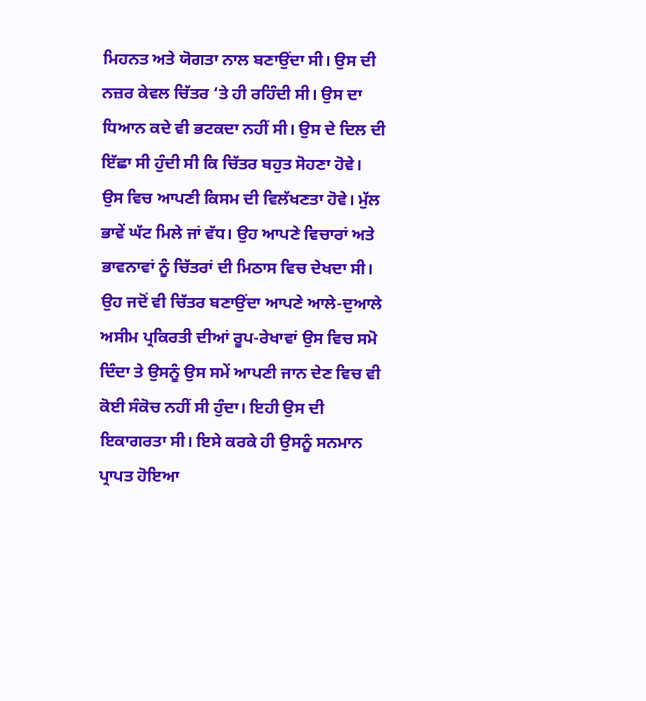ਮਿਹਨਤ ਅਤੇ ਯੋਗਤਾ ਨਾਲ ਬਣਾਉਂਦਾ ਸੀ। ਉਸ ਦੀ ਨਜ਼ਰ ਕੇਵਲ ਚਿੱਤਰ ‘ਤੇ ਹੀ ਰਹਿੰਦੀ ਸੀ। ਉਸ ਦਾ ਧਿਆਨ ਕਦੇ ਵੀ ਭਟਕਦਾ ਨਹੀਂ ਸੀ। ਉਸ ਦੇ ਦਿਲ ਦੀ ਇੱਛਾ ਸੀ ਹੁੰਦੀ ਸੀ ਕਿ ਚਿੱਤਰ ਬਹੁਤ ਸੋਹਣਾ ਹੋਵੇ। ਉਸ ਵਿਚ ਆਪਣੀ ਕਿਸਮ ਦੀ ਵਿਲੱਖਣਤਾ ਹੋਵੇ। ਮੁੱਲ ਭਾਵੇਂ ਘੱਟ ਮਿਲੇ ਜਾਂ ਵੱਧ। ਉਹ ਆਪਣੇ ਵਿਚਾਰਾਂ ਅਤੇ ਭਾਵਨਾਵਾਂ ਨੂੰ ਚਿੱਤਰਾਂ ਦੀ ਮਿਠਾਸ ਵਿਚ ਦੇਖਦਾ ਸੀ। ਉਹ ਜਦੋਂ ਵੀ ਚਿੱਤਰ ਬਣਾਉਂਦਾ ਆਪਣੇ ਆਲੇ-ਦੁਆਲੇ ਅਸੀਮ ਪ੍ਰਕਿਰਤੀ ਦੀਆਂ ਰੂਪ-ਰੇਖਾਵਾਂ ਉਸ ਵਿਚ ਸਮੋ ਦਿੰਦਾ ਤੇ ਉਸਨੂੰ ਉਸ ਸਮੇਂ ਆਪਣੀ ਜਾਨ ਦੇਣ ਵਿਚ ਵੀ ਕੋਈ ਸੰਕੋਚ ਨਹੀਂ ਸੀ ਹੁੰਦਾ। ਇਹੀ ਉਸ ਦੀ ਇਕਾਗਰਤਾ ਸੀ। ਇਸੇ ਕਰਕੇ ਹੀ ਉਸਨੂੰ ਸਨਮਾਨ ਪ੍ਰਾਪਤ ਹੋਇਆ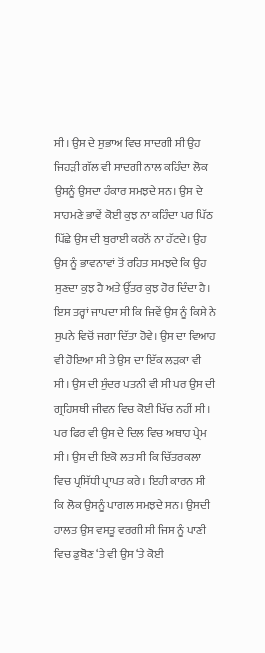ਸੀ। ਉਸ ਦੇ ਸੁਭਾਅ ਵਿਚ ਸਾਦਗੀ ਸੀ ਉਹ ਜਿਹੜੀ ਗੱਲ ਵੀ ਸਾਦਗੀ ਨਾਲ ਕਹਿੰਦਾ ਲੋਕ ਉਸਨੂੰ ਉਸਦਾ ਹੰਕਾਰ ਸਮਝਦੇ ਸਨ। ਉਸ ਦੇ ਸਾਹਮਣੇ ਭਾਵੇਂ ਕੋਈ ਕੁਝ ਨਾ ਕਹਿੰਦਾ ਪਰ ਪਿੱਠ ਪਿੱਛੇ ਉਸ ਦੀ ਬੁਰਾਈ ਕਰਨੋਂ ਨਾ ਹੱਟਦੇ। ਉਹ ਉਸ ਨੂੰ ਭਾਵਨਾਵਾਂ ਤੋਂ ਰਹਿਤ ਸਮਝਦੇ ਕਿ ਉਹ ਸੁਣਦਾ ਕੁਝ ਹੈ ਅਤੇ ਉੱਤਰ ਕੁਝ ਹੋਰ ਦਿੰਦਾ ਹੈ। ਇਸ ਤਰ੍ਹਾਂ ਜਾਪਦਾ ਸੀ ਕਿ ਜਿਵੇਂ ਉਸ ਨੂੰ ਕਿਸੇ ਨੇ ਸੁਪਨੇ ਵਿਚੋਂ ਜਗਾ ਦਿੱਤਾ ਹੋਵੇ। ਉਸ ਦਾ ਵਿਆਹ ਵੀ ਹੋਇਆ ਸੀ ਤੇ ਉਸ ਦਾ ਇੱਕ ਲੜਕਾ ਵੀ ਸੀ। ਉਸ ਦੀ ਸੁੰਦਰ ਪਤਨੀ ਵੀ ਸੀ ਪਰ ਉਸ ਦੀ ਗ੍ਰਹਿਸਥੀ ਜੀਵਨ ਵਿਚ ਕੋਈ ਖਿੱਚ ਨਹੀਂ ਸੀ। ਪਰ ਫਿਰ ਵੀ ਉਸ ਦੇ ਦਿਲ ਵਿਚ ਅਥਾਹ ਪ੍ਰੇਮ ਸੀ। ਉਸ ਦੀ ਇਕੋ ਲਤ ਸੀ ਕਿ ਚਿੱਤਰਕਲਾ ਵਿਚ ਪ੍ਰਸਿੱਧੀ ਪ੍ਰਾਪਤ ਕਰੇ। ਇਹੀ ਕਾਰਨ ਸੀ ਕਿ ਲੋਕ ਉਸਨੂੰ ਪਾਗਲ ਸਮਝਦੇ ਸਨ। ਉਸਦੀ ਹਾਲਤ ਉਸ ਵਸਤੂ ਵਰਗੀ ਸੀ ਜਿਸ ਨੂੰ ਪਾਣੀ ਵਿਚ ਡੁਬੋਣ ‘ਤੇ ਵੀ ਉਸ ‘ਤੇ ਕੋਈ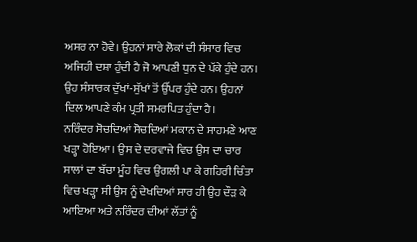ਅਸਰ ਨਾ ਹੋਵੇ। ਉਹਨਾਂ ਸਾਰੇ ਲੋਕਾਂ ਦੀ ਸੰਸਾਰ ਵਿਚ ਅਜਿਹੀ ਦਸ਼ਾ ਹੁੰਦੀ ਹੈ ਜੋ ਆਪਣੀ ਧੁਨ ਦੇ ਪੱਕੇ ਹੁੰਦੇ ਹਨ। ਉਹ ਸੰਸਾਰਕ ਦੁੱਖਾਂ-ਸੁੱਖਾਂ ਤੋਂ ਉੱਪਰ ਹੁੰਦੇ ਹਨ। ਉਹਨਾਂ ਦਿਲ ਆਪਣੇ ਕੰਮ ਪ੍ਰਤੀ ਸਮਰਪਿਤ ਹੁੰਦਾ ਹੈ।
ਨਰਿੰਦਰ ਸੋਚਦਿਆਂ ਸੋਚਦਿਆਂ ਮਕਾਨ ਦੇ ਸਾਹਮਣੇ ਆਣ ਖੜ੍ਹਾ ਹੋਇਆ। ਉਸ ਦੇ ਦਰਵਾਜੇ ਵਿਚ ਉਸ ਦਾ ਚਾਰ ਸਾਲਾਂ ਦਾ ਬੱਚਾ ਮੂੰਹ ਵਿਚ ਉਂਗਲੀ ਪਾ ਕੇ ਗਹਿਰੀ ਚਿੰਤਾ ਵਿਚ ਖੜ੍ਹਾ ਸੀ ਉਸ ਨੂੰ ਦੇਖਦਿਆਂ ਸਾਰ ਹੀ ਉਹ ਦੌੜ ਕੇ ਆਇਆ ਅਤੇ ਨਰਿੰਦਰ ਦੀਆਂ ਲੱਤਾਂ ਨੂੰ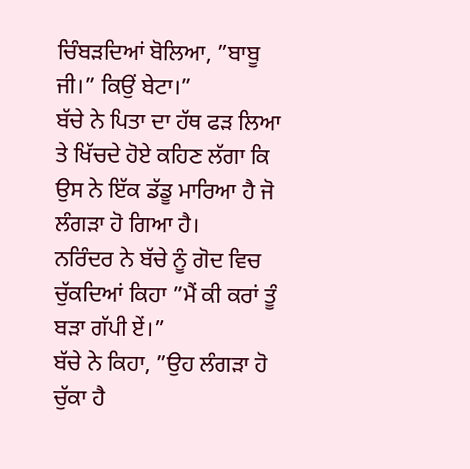ਚਿੰਬੜਦਿਆਂ ਬੋਲਿਆ, ”ਬਾਬੂ ਜੀ।” ਕਿਉਂ ਬੇਟਾ।”
ਬੱਚੇ ਨੇ ਪਿਤਾ ਦਾ ਹੱਥ ਫੜ ਲਿਆ ਤੇ ਖਿੱਚਦੇ ਹੋਏ ਕਹਿਣ ਲੱਗਾ ਕਿ ਉਸ ਨੇ ਇੱਕ ਡੱਡੂ ਮਾਰਿਆ ਹੈ ਜੋ ਲੰਗੜਾ ਹੋ ਗਿਆ ਹੈ।
ਨਰਿੰਦਰ ਨੇ ਬੱਚੇ ਨੂੰ ਗੋਦ ਵਿਚ ਚੁੱਕਦਿਆਂ ਕਿਹਾ ”ਮੈਂ ਕੀ ਕਰਾਂ ਤੂੰ ਬੜਾ ਗੱਪੀ ਏਂ।”
ਬੱਚੇ ਨੇ ਕਿਹਾ, ”ਉਹ ਲੰਗੜਾ ਹੋ ਚੁੱਕਾ ਹੈ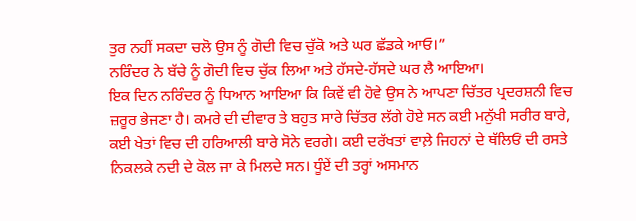ਤੁਰ ਨਹੀਂ ਸਕਦਾ ਚਲੋ ਉਸ ਨੂੰ ਗੋਦੀ ਵਿਚ ਚੁੱਕੋ ਅਤੇ ਘਰ ਛੱਡਕੇ ਆਓ।”
ਨਰਿੰਦਰ ਨੇ ਬੱਚੇ ਨੂੰ ਗੋਦੀ ਵਿਚ ਚੁੱਕ ਲਿਆ ਅਤੇ ਹੱਸਦੇ-ਹੱਸਦੇ ਘਰ ਲੈ ਆਇਆ।
ਇਕ ਦਿਨ ਨਰਿੰਦਰ ਨੂੰ ਧਿਆਨ ਆਇਆ ਕਿ ਕਿਵੇਂ ਵੀ ਹੋਵੇ ਉਸ ਨੇ ਆਪਣਾ ਚਿੱਤਰ ਪ੍ਰਦਰਸ਼ਨੀ ਵਿਚ ਜ਼ਰੂਰ ਭੇਜਣਾ ਹੈ। ਕਮਰੇ ਦੀ ਦੀਵਾਰ ਤੇ ਬਹੁਤ ਸਾਰੇ ਚਿੱਤਰ ਲੱਗੇ ਹੋਏ ਸਨ ਕਈ ਮਨੁੱਖੀ ਸਰੀਰ ਬਾਰੇ, ਕਈ ਖੇਤਾਂ ਵਿਚ ਦੀ ਹਰਿਆਲੀ ਬਾਰੇ ਸੋਨੇ ਵਰਗੇ। ਕਈ ਦਰੱਖਤਾਂ ਵਾਲ਼ੇ ਜਿਹਨਾਂ ਦੇ ਥੱਲਿਓਂ ਦੀ ਰਸਤੇ ਨਿਕਲਕੇ ਨਦੀ ਦੇ ਕੋਲ ਜਾ ਕੇ ਮਿਲਦੇ ਸਨ। ਧੂੰਏਂ ਦੀ ਤਰ੍ਹਾਂ ਅਸਮਾਨ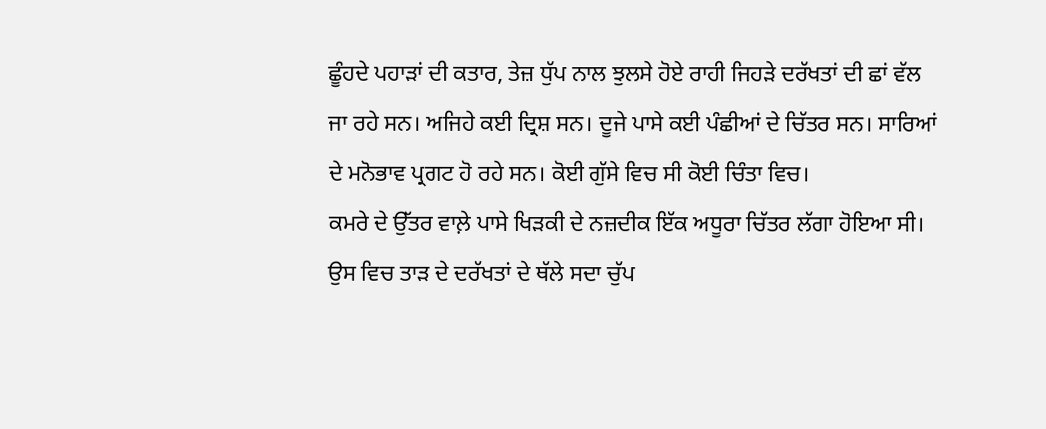ਛੂੰਹਦੇ ਪਹਾੜਾਂ ਦੀ ਕਤਾਰ, ਤੇਜ਼ ਧੁੱਪ ਨਾਲ ਝੁਲਸੇ ਹੋਏ ਰਾਹੀ ਜਿਹੜੇ ਦਰੱਖਤਾਂ ਦੀ ਛਾਂ ਵੱਲ ਜਾ ਰਹੇ ਸਨ। ਅਜਿਹੇ ਕਈ ਦ੍ਰਿਸ਼ ਸਨ। ਦੂਜੇ ਪਾਸੇ ਕਈ ਪੰਛੀਆਂ ਦੇ ਚਿੱਤਰ ਸਨ। ਸਾਰਿਆਂ ਦੇ ਮਨੋਭਾਵ ਪ੍ਰਗਟ ਹੋ ਰਹੇ ਸਨ। ਕੋਈ ਗੁੱਸੇ ਵਿਚ ਸੀ ਕੋਈ ਚਿੰਤਾ ਵਿਚ।
ਕਮਰੇ ਦੇ ਉੱਤਰ ਵਾਲ਼ੇ ਪਾਸੇ ਖਿੜਕੀ ਦੇ ਨਜ਼ਦੀਕ ਇੱਕ ਅਧੂਰਾ ਚਿੱਤਰ ਲੱਗਾ ਹੋਇਆ ਸੀ। ਉਸ ਵਿਚ ਤਾੜ ਦੇ ਦਰੱਖਤਾਂ ਦੇ ਥੱਲੇ ਸਦਾ ਚੁੱਪ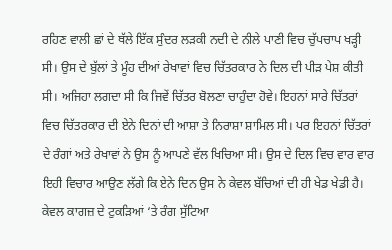ਰਹਿਣ ਵਾਲੀ ਛਾਂ ਦੇ ਥੱਲੇ ਇੱਕ ਸੁੰਦਰ ਲੜਕੀ ਨਦੀ ਦੇ ਨੀਲੇ ਪਾਣੀ ਵਿਚ ਚੁੱਪਚਾਪ ਖੜ੍ਹੀ ਸੀ। ਉਸ ਦੇ ਬੁੱਲਾਂ ਤੇ ਮੂੰਹ ਦੀਆਂ ਰੇਖਾਵਾਂ ਵਿਚ ਚਿੱਤਰਕਾਰ ਨੇ ਦਿਲ ਦੀ ਪੀੜ ਪੇਸ਼ ਕੀਤੀ ਸੀ। ਅਜਿਹਾ ਲਗਦਾ ਸੀ ਕਿ ਜਿਵੇਂ ਚਿੱਤਰ ਬੋਲਣਾ ਚਾਹੁੰਦਾ ਹੋਵੇ। ਇਹਨਾਂ ਸਾਰੇ ਚਿੱਤਰਾਂ ਵਿਚ ਚਿੱਤਰਕਾਰ ਦੀ ਏਨੇ ਦਿਨਾਂ ਦੀ ਆਸ਼ਾ ਤੇ ਨਿਰਾਸ਼ਾ ਸ਼ਾਮਿਲ ਸੀ। ਪਰ ਇਹਨਾਂ ਚਿੱਤਰਾਂ ਦੇ ਰੰਗਾਂ ਅਤੇ ਰੇਖਾਵਾਂ ਨੇ ਉਸ ਨੂੰ ਆਪਣੇ ਵੱਲ ਖਿਚਿਆ ਸੀ। ਉਸ ਦੇ ਦਿਲ ਵਿਚ ਵਾਰ ਵਾਰ ਇਹੀ ਵਿਚਾਰ ਆਉਣ ਲੱਗੇ ਕਿ ਏਨੇ ਦਿਨ ਉਸ ਨੇ ਕੇਵਲ ਬੱਚਿਆਂ ਦੀ ਹੀ ਖੇਡ ਖੇਡੀ ਹੈ। ਕੇਵਲ ਕਾਗਜ਼ ਦੇ ਟੁਕੜਿਆਂ ‘ਤੇ ਰੰਗ ਸੁੱਟਿਆ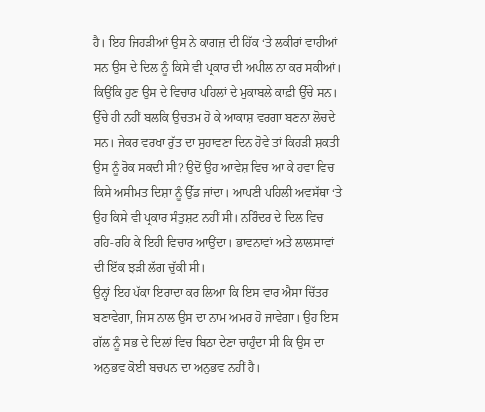ਹੈ। ਇਹ ਜਿਹੜੀਆਂ ਉਸ ਨੇ ਕਾਗਜ਼ ਦੀ ਹਿੱਕ ‘ਤੇ ਲਕੀਰਾਂ ਵਾਹੀਆਂ ਸਨ ਉਸ ਦੇ ਦਿਲ ਨੂੰ ਕਿਸੇ ਵੀ ਪ੍ਰਕਾਰ ਦੀ ਅਪੀਲ ਨਾ ਕਰ ਸਕੀਆਂ। ਕਿਉਂਕਿ ਹੁਣ ਉਸ ਦੇ ਵਿਚਾਰ ਪਹਿਲਾਂ ਦੇ ਮੁਕਾਬਲੇ ਕਾਫ਼ੀ ਉੱਚੇ ਸਨ। ਉੱਚੇ ਹੀ ਨਹੀਂ ਬਲਕਿ ਉਚਤਮ ਹੋ ਕੇ ਆਕਾਸ਼ ਵਰਗਾ ਬਣਨਾ ਲੋਚਦੇ ਸਨ। ਜੇਕਰ ਵਰਖਾ ਰੁੱਤ ਦਾ ਸੁਹਾਵਣਾ ਦਿਨ ਹੋਵੇ ਤਾਂ ਕਿਹੜੀ ਸ਼ਕਤੀ ਉਸ ਨੂੰ ਰੋਕ ਸਕਦੀ ਸੀ? ਉਦੋਂ ਉਹ ਆਵੇਸ਼ ਵਿਚ ਆ ਕੇ ਹਵਾ ਵਿਚ ਕਿਸੇ ਅਸੀਮਤ ਦਿਸ਼ਾ ਨੂੰ ਉੱਡ ਜਾਂਦਾ। ਆਪਣੀ ਪਹਿਲੀ ਅਵਸੱਥਾ ‘ਤੇ ਉਹ ਕਿਸੇ ਵੀ ਪ੍ਰਕਾਰ ਸੰਤੁਸ਼ਟ ਨਹੀਂ ਸੀ। ਨਰਿੰਦਰ ਦੇ ਦਿਲ ਵਿਚ ਰਹਿ-ਰਹਿ ਕੇ ਇਹੀ ਵਿਚਾਰ ਆਉਂਦਾ। ਭਾਵਨਾਵਾਂ ਅਤੇ ਲਾਲਸਾਵਾਂ ਦੀ ਇੱਕ ਝੜੀ ਲੱਗ ਚੁੱਕੀ ਸੀ।
ਉਨ੍ਹਾਂ ਇਹ ਪੱਕਾ ਇਰਾਦਾ ਕਰ ਲਿਆ ਕਿ ਇਸ ਵਾਰ ਐਸਾ ਚਿੱਤਰ ਬਣਾਵੇਗਾ, ਜਿਸ ਨਾਲ ਉਸ ਦਾ ਨਾਮ ਅਮਰ ਹੋ ਜਾਵੇਗਾ। ਉਹ ਇਸ ਗੱਲ ਨੂੰ ਸਭ ਦੇ ਦਿਲਾਂ ਵਿਚ ਬਿਠਾ ਦੇਣਾ ਚਾਹੁੰਦਾ ਸੀ ਕਿ ਉਸ ਦਾ ਅਨੁਭਵ ਕੋਈ ਬਚਪਨ ਦਾ ਅਨੁਭਵ ਨਹੀਂ ਹੈ।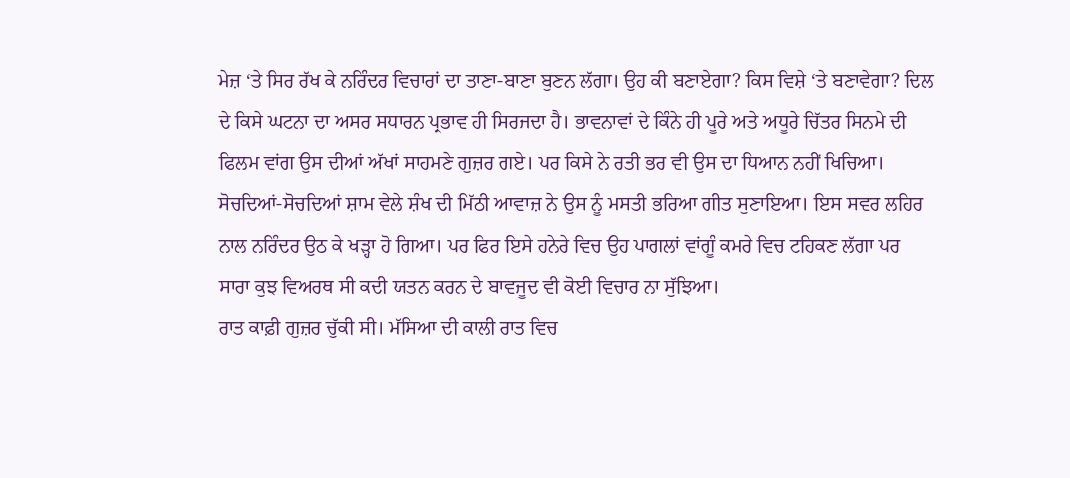ਮੇਜ਼ ‘ਤੇ ਸਿਰ ਰੱਖ ਕੇ ਨਰਿੰਦਰ ਵਿਚਾਰਾਂ ਦਾ ਤਾਣਾ-ਬਾਣਾ ਬੁਣਨ ਲੱਗਾ। ਉਹ ਕੀ ਬਣਾਏਗਾ? ਕਿਸ ਵਿਸ਼ੇ ‘ਤੇ ਬਣਾਵੇਗਾ? ਦਿਲ ਦੇ ਕਿਸੇ ਘਟਨਾ ਦਾ ਅਸਰ ਸਧਾਰਨ ਪ੍ਰਭਾਵ ਹੀ ਸਿਰਜਦਾ ਹੈ। ਭਾਵਨਾਵਾਂ ਦੇ ਕਿੰਨੇ ਹੀ ਪੂਰੇ ਅਤੇ ਅਧੂਰੇ ਚਿੱਤਰ ਸਿਨਮੇ ਦੀ ਫਿਲਮ ਵਾਂਗ ਉਸ ਦੀਆਂ ਅੱਖਾਂ ਸਾਹਮਣੇ ਗੁਜ਼ਰ ਗਏ। ਪਰ ਕਿਸੇ ਨੇ ਰਤੀ ਭਰ ਵੀ ਉਸ ਦਾ ਧਿਆਨ ਨਹੀਂ ਖਿਚਿਆ। ਸੋਚਦਿਆਂ-ਸੋਚਦਿਆਂ ਸ਼ਾਮ ਵੇਲੇ ਸ਼ੰਖ ਦੀ ਮਿੱਠੀ ਆਵਾਜ਼ ਨੇ ਉਸ ਨੂੰ ਮਸਤੀ ਭਰਿਆ ਗੀਤ ਸੁਣਾਇਆ। ਇਸ ਸਵਰ ਲਹਿਰ ਨਾਲ ਨਰਿੰਦਰ ਉਠ ਕੇ ਖੜ੍ਹਾ ਹੋ ਗਿਆ। ਪਰ ਫਿਰ ਇਸੇ ਹਨੇਰੇ ਵਿਚ ਉਹ ਪਾਗਲਾਂ ਵਾਂਗੂੰ ਕਮਰੇ ਵਿਚ ਟਹਿਕਣ ਲੱਗਾ ਪਰ ਸਾਰਾ ਕੁਝ ਵਿਅਰਥ ਸੀ ਕਦੀ ਯਤਨ ਕਰਨ ਦੇ ਬਾਵਜੂਦ ਵੀ ਕੋਈ ਵਿਚਾਰ ਨਾ ਸੁੱਝਿਆ।
ਰਾਤ ਕਾਫ਼ੀ ਗੁਜ਼ਰ ਚੁੱਕੀ ਸੀ। ਮੱਸਿਆ ਦੀ ਕਾਲੀ ਰਾਤ ਵਿਚ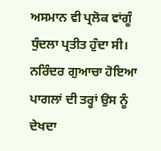ਅਸਮਾਨ ਵੀ ਪ੍ਰਲੋਕ ਵਾਂਗੂੰ ਧੁੰਦਲਾ ਪ੍ਰਤੀਤ ਹੁੰਦਾ ਸੀ। ਨਰਿੰਦਰ ਗੁਆਚਾ ਹੋਇਆ ਪਾਗਲਾਂ ਦੀ ਤਰ੍ਹਾਂ ਉਸ ਨੂੰ ਦੇਖਦਾ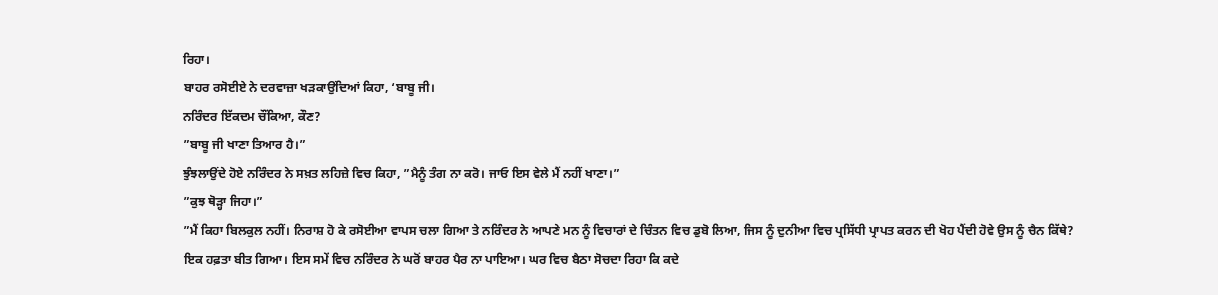ਰਿਹਾ।
ਬਾਹਰ ਰਸੋਈਏ ਨੇ ਦਰਵਾਜ਼ਾ ਖੜਕਾਉਂਦਿਆਂ ਕਿਹਾ, ‘ਬਾਬੂ ਜੀ।
ਨਰਿੰਦਰ ਇੱਕਦਮ ਚੌਂਕਿਆ, ਕੌਣ?
”ਬਾਬੂ ਜੀ ਖਾਣਾ ਤਿਆਰ ਹੈ।”
ਝੁੰਝਲਾਉਂਦੇ ਹੋਏ ਨਰਿੰਦਰ ਨੇ ਸਖ਼ਤ ਲਹਿਜ਼ੇ ਵਿਚ ਕਿਹਾ, ”ਮੈਨੂੰ ਤੰਗ ਨਾ ਕਰੋ। ਜਾਓ ਇਸ ਵੇਲੇ ਮੈਂ ਨਹੀਂ ਖਾਣਾ।”
”ਕੁਝ ਥੋੜ੍ਹਾ ਜਿਹਾ।”
”ਮੈਂ ਕਿਹਾ ਬਿਲਕੁਲ ਨਹੀਂ। ਨਿਰਾਸ਼ ਹੋ ਕੇ ਰਸੋਈਆ ਵਾਪਸ ਚਲਾ ਗਿਆ ਤੇ ਨਰਿੰਦਰ ਨੇ ਆਪਣੇ ਮਨ ਨੂੰ ਵਿਚਾਰਾਂ ਦੇ ਚਿੰਤਨ ਵਿਚ ਡੁਬੋ ਲਿਆ, ਜਿਸ ਨੂੰ ਦੁਨੀਆ ਵਿਚ ਪ੍ਰਸਿੱਧੀ ਪ੍ਰਾਪਤ ਕਰਨ ਦੀ ਖੋਹ ਪੈਂਦੀ ਹੋਵੇ ਉਸ ਨੂੰ ਚੈਨ ਕਿੱਥੇ?
ਇਕ ਹਫ਼ਤਾ ਬੀਤ ਗਿਆ। ਇਸ ਸਮੇਂ ਵਿਚ ਨਰਿੰਦਰ ਨੇ ਘਰੋਂ ਬਾਹਰ ਪੈਰ ਨਾ ਪਾਇਆ। ਘਰ ਵਿਚ ਬੈਠਾ ਸੋਚਦਾ ਰਿਹਾ ਕਿ ਕਦੇ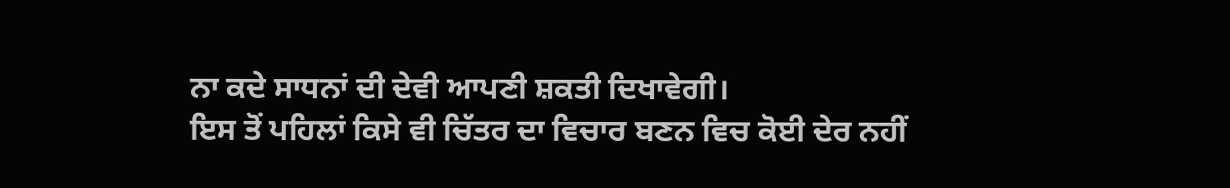ਨਾ ਕਦੇ ਸਾਧਨਾਂ ਦੀ ਦੇਵੀ ਆਪਣੀ ਸ਼ਕਤੀ ਦਿਖਾਵੇਗੀ।
ਇਸ ਤੋਂ ਪਹਿਲਾਂ ਕਿਸੇ ਵੀ ਚਿੱਤਰ ਦਾ ਵਿਚਾਰ ਬਣਨ ਵਿਚ ਕੋਈ ਦੇਰ ਨਹੀਂ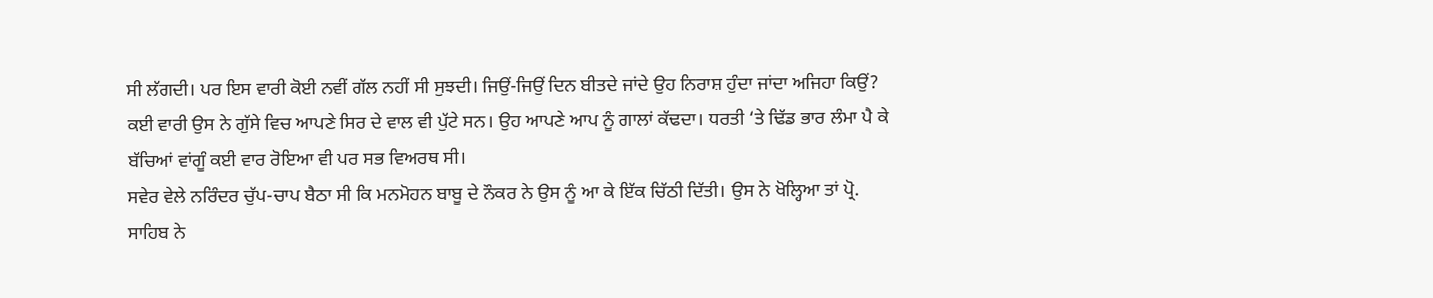ਸੀ ਲੱਗਦੀ। ਪਰ ਇਸ ਵਾਰੀ ਕੋਈ ਨਵੀਂ ਗੱਲ ਨਹੀਂ ਸੀ ਸੁਝਦੀ। ਜਿਉਂ-ਜਿਉਂ ਦਿਨ ਬੀਤਦੇ ਜਾਂਦੇ ਉਹ ਨਿਰਾਸ਼ ਹੁੰਦਾ ਜਾਂਦਾ ਅਜਿਹਾ ਕਿਉਂ? ਕਈ ਵਾਰੀ ਉਸ ਨੇ ਗੁੱਸੇ ਵਿਚ ਆਪਣੇ ਸਿਰ ਦੇ ਵਾਲ ਵੀ ਪੁੱਟੇ ਸਨ। ਉਹ ਆਪਣੇ ਆਪ ਨੂੰ ਗਾਲਾਂ ਕੱਢਦਾ। ਧਰਤੀ ‘ਤੇ ਢਿੱਡ ਭਾਰ ਲੰਮਾ ਪੈ ਕੇ ਬੱਚਿਆਂ ਵਾਂਗੂੰ ਕਈ ਵਾਰ ਰੋਇਆ ਵੀ ਪਰ ਸਭ ਵਿਅਰਥ ਸੀ।
ਸਵੇਰ ਵੇਲੇ ਨਰਿੰਦਰ ਚੁੱਪ-ਚਾਪ ਬੈਠਾ ਸੀ ਕਿ ਮਨਮੋਹਨ ਬਾਬੂ ਦੇ ਨੌਕਰ ਨੇ ਉਸ ਨੂੰ ਆ ਕੇ ਇੱਕ ਚਿੱਠੀ ਦਿੱਤੀ। ਉਸ ਨੇ ਖੋਲ੍ਹਿਆ ਤਾਂ ਪ੍ਰੋ. ਸਾਹਿਬ ਨੇ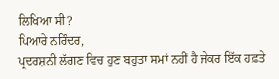ਲਿਖਿਆ ਸੀ?
ਪਿਆਰੇ ਨਰਿੰਦਰ,
ਪ੍ਰਦਰਸ਼ਨੀ ਲੱਗਣ ਵਿਚ ਹੁਣ ਬਹੁਤਾ ਸਮਾਂ ਨਹੀਂ ਹੈ ਜੇਕਰ ਇੱਕ ਹਫ਼ਤੇ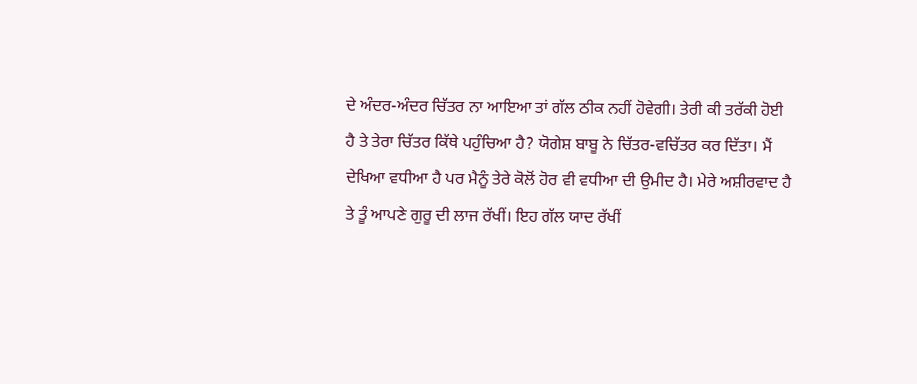ਦੇ ਅੰਦਰ-ਅੰਦਰ ਚਿੱਤਰ ਨਾ ਆਇਆ ਤਾਂ ਗੱਲ ਠੀਕ ਨਹੀਂ ਹੋਵੇਗੀ। ਤੇਰੀ ਕੀ ਤਰੱਕੀ ਹੋਈ ਹੈ ਤੇ ਤੇਰਾ ਚਿੱਤਰ ਕਿੱਥੇ ਪਹੁੰਚਿਆ ਹੈ? ਯੋਗੇਸ਼ ਬਾਬੂ ਨੇ ਚਿੱਤਰ-ਵਚਿੱਤਰ ਕਰ ਦਿੱਤਾ। ਮੈਂ ਦੇਖਿਆ ਵਧੀਆ ਹੈ ਪਰ ਮੈਨੂੰ ਤੇਰੇ ਕੋਲੋਂ ਹੋਰ ਵੀ ਵਧੀਆ ਦੀ ਉਮੀਦ ਹੈ। ਮੇਰੇ ਅਸ਼ੀਰਵਾਦ ਹੈ ਤੇ ਤੂੰ ਆਪਣੇ ਗੁਰੂ ਦੀ ਲਾਜ ਰੱਖੀਂ। ਇਹ ਗੱਲ ਯਾਦ ਰੱਖੀਂ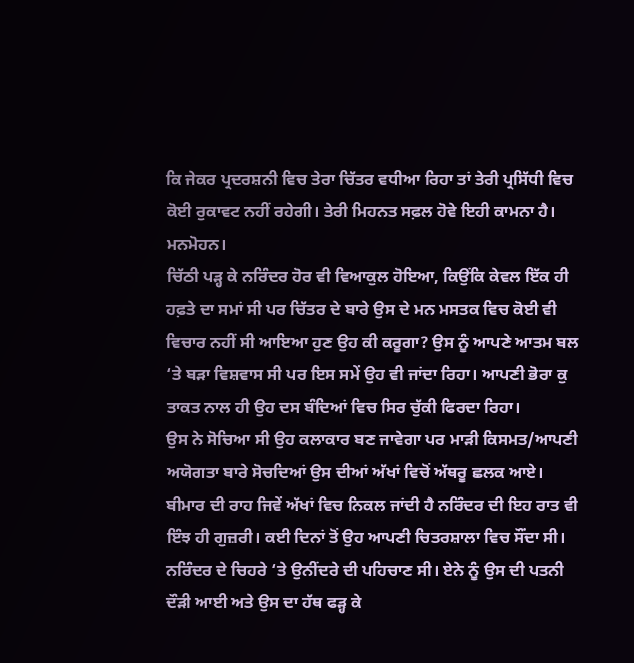ਕਿ ਜੇਕਰ ਪ੍ਰਦਰਸ਼ਨੀ ਵਿਚ ਤੇਰਾ ਚਿੱਤਰ ਵਧੀਆ ਰਿਹਾ ਤਾਂ ਤੇਰੀ ਪ੍ਰਸਿੱਧੀ ਵਿਚ ਕੋਈ ਰੁਕਾਵਟ ਨਹੀਂ ਰਹੇਗੀ। ਤੇਰੀ ਮਿਹਨਤ ਸਫ਼ਲ ਹੋਵੇ ਇਹੀ ਕਾਮਨਾ ਹੈ।
ਮਨਮੋਹਨ।
ਚਿੱਠੀ ਪੜ੍ਹ ਕੇ ਨਰਿੰਦਰ ਹੋਰ ਵੀ ਵਿਆਕੁਲ ਹੋਇਆ, ਕਿਉਂਕਿ ਕੇਵਲ ਇੱਕ ਹੀ ਹਫ਼ਤੇ ਦਾ ਸਮਾਂ ਸੀ ਪਰ ਚਿੱਤਰ ਦੇ ਬਾਰੇ ਉਸ ਦੇ ਮਨ ਮਸਤਕ ਵਿਚ ਕੋਈ ਵੀ ਵਿਚਾਰ ਨਹੀਂ ਸੀ ਆਇਆ ਹੁਣ ਉਹ ਕੀ ਕਰੂਗਾ? ਉਸ ਨੂੰ ਆਪਣੇ ਆਤਮ ਬਲ ‘ਤੇ ਬੜਾ ਵਿਸ਼ਵਾਸ ਸੀ ਪਰ ਇਸ ਸਮੇਂ ਉਹ ਵੀ ਜਾਂਦਾ ਰਿਹਾ। ਆਪਣੀ ਭੋਰਾ ਕੁ ਤਾਕਤ ਨਾਲ ਹੀ ਉਹ ਦਸ ਬੰਦਿਆਂ ਵਿਚ ਸਿਰ ਚੁੱਕੀ ਫਿਰਦਾ ਰਿਹਾ।
ਉਸ ਨੇ ਸੋਚਿਆ ਸੀ ਉਹ ਕਲਾਕਾਰ ਬਣ ਜਾਵੇਗਾ ਪਰ ਮਾੜੀ ਕਿਸਮਤ/ਆਪਣੀ ਅਯੋਗਤਾ ਬਾਰੇ ਸੋਚਦਿਆਂ ਉਸ ਦੀਆਂ ਅੱਖਾਂ ਵਿਚੋਂ ਅੱਥਰੂ ਛਲਕ ਆਏ।
ਬੀਮਾਰ ਦੀ ਰਾਹ ਜਿਵੇਂ ਅੱਖਾਂ ਵਿਚ ਨਿਕਲ ਜਾਂਦੀ ਹੈ ਨਰਿੰਦਰ ਦੀ ਇਹ ਰਾਤ ਵੀ ਇੰਝ ਹੀ ਗੁਜ਼ਰੀ। ਕਈ ਦਿਨਾਂ ਤੋਂ ਉਹ ਆਪਣੀ ਚਿਤਰਸ਼ਾਲਾ ਵਿਚ ਸੌਂਦਾ ਸੀ। ਨਰਿੰਦਰ ਦੇ ਚਿਹਰੇ ‘ਤੇ ਉਨੀਂਦਰੇ ਦੀ ਪਹਿਚਾਣ ਸੀ। ਏਨੇ ਨੂੰ ਉਸ ਦੀ ਪਤਨੀ ਦੌੜੀ ਆਈ ਅਤੇ ਉਸ ਦਾ ਹੱਥ ਫੜ੍ਹ ਕੇ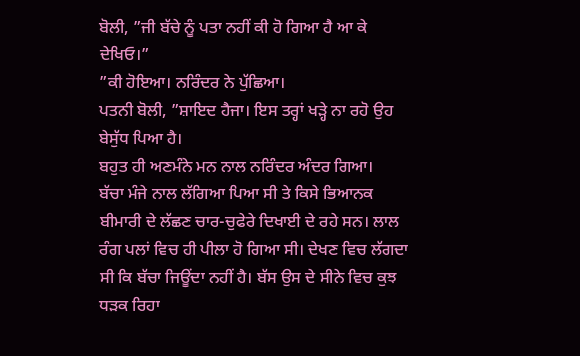ਬੋਲੀ, ”ਜੀ ਬੱਚੇ ਨੂੰ ਪਤਾ ਨਹੀਂ ਕੀ ਹੋ ਗਿਆ ਹੈ ਆ ਕੇ ਦੇਖਿਓ।”
”ਕੀ ਹੋਇਆ। ਨਰਿੰਦਰ ਨੇ ਪੁੱਛਿਆ।
ਪਤਨੀ ਬੋਲੀ, ”ਸ਼ਾਇਦ ਹੈਜਾ। ਇਸ ਤਰ੍ਹਾਂ ਖੜ੍ਹੇ ਨਾ ਰਹੋ ਉਹ ਬੇਸੁੱਧ ਪਿਆ ਹੈ।
ਬਹੁਤ ਹੀ ਅਣਮੰਨੇ ਮਨ ਨਾਲ ਨਰਿੰਦਰ ਅੰਦਰ ਗਿਆ।
ਬੱਚਾ ਮੰਜੇ ਨਾਲ ਲੱਗਿਆ ਪਿਆ ਸੀ ਤੇ ਕਿਸੇ ਭਿਆਨਕ ਬੀਮਾਰੀ ਦੇ ਲੱਛਣ ਚਾਰ-ਚੁਫੇਰੇ ਦਿਖਾਈ ਦੇ ਰਹੇ ਸਨ। ਲਾਲ ਰੰਗ ਪਲਾਂ ਵਿਚ ਹੀ ਪੀਲਾ ਹੋ ਗਿਆ ਸੀ। ਦੇਖਣ ਵਿਚ ਲੱਗਦਾ ਸੀ ਕਿ ਬੱਚਾ ਜਿਊਂਦਾ ਨਹੀਂ ਹੈ। ਬੱਸ ਉਸ ਦੇ ਸੀਨੇ ਵਿਚ ਕੁਝ ਧੜਕ ਰਿਹਾ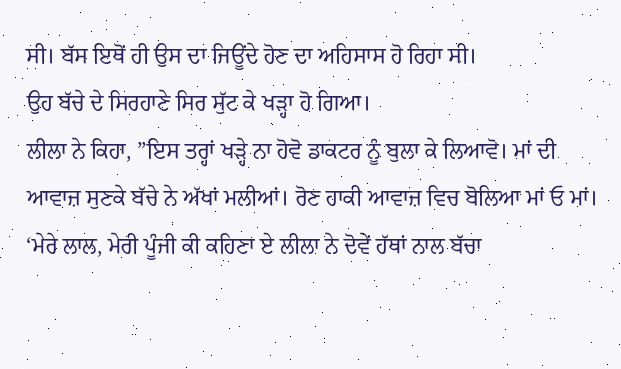ਸੀ। ਬੱਸ ਇਥੋਂ ਹੀ ਉਸ ਦਾ ਜਿਊਂਦੇ ਹੋਣ ਦਾ ਅਹਿਸਾਸ ਹੋ ਰਿਹਾ ਸੀ।
ਉਹ ਬੱਚੇ ਦੇ ਸਿਰਹਾਣੇ ਸਿਰ ਸੁੱਟ ਕੇ ਖੜ੍ਹਾ ਹੋ ਗਿਆ।
ਲੀਲਾ ਨੇ ਕਿਹਾ, ”ਇਸ ਤਰ੍ਹਾਂ ਖੜ੍ਹੇ ਨਾ ਹੋਵੋ ਡਾਕਟਰ ਨੂੰ ਬੁਲਾ ਕੇ ਲਿਆਵੋ। ਮਾਂ ਦੀ ਆਵਾਜ਼ ਸੁਣਕੇ ਬੱਚੇ ਨੇ ਅੱਖਾਂ ਮਲੀਆਂ। ਰੋਣ ਹਾਕੀ ਆਵਾਜ਼ ਵਿਚ ਬੋਲਿਆ ਮਾਂ ਓ ਮਾਂ।
‘ਮੇਰੇ ਲਾਲ, ਮੇਰੀ ਪੂੰਜੀ ਕੀ ਕਹਿਣਾ ਏ ਲੀਲਾ ਨੇ ਦੋਵੇਂ ਹੱਥਾਂ ਨਾਲ ਬੱਚਾ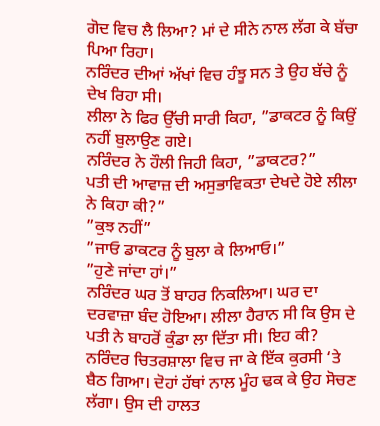ਗੋਦ ਵਿਚ ਲੈ ਲਿਆ? ਮਾਂ ਦੇ ਸੀਨੇ ਨਾਲ ਲੱਗ ਕੇ ਬੱਚਾ ਪਿਆ ਰਿਹਾ।
ਨਰਿੰਦਰ ਦੀਆਂ ਅੱਖਾਂ ਵਿਚ ਹੰਝੂ ਸਨ ਤੇ ਉਹ ਬੱਚੇ ਨੂੰ ਦੇਖ ਰਿਹਾ ਸੀ।
ਲੀਲਾ ਨੇ ਫਿਰ ਉੱਚੀ ਸਾਰੀ ਕਿਹਾ, ”ਡਾਕਟਰ ਨੂੰ ਕਿਉਂ ਨਹੀਂ ਬੁਲਾਉਣ ਗਏ।
ਨਰਿੰਦਰ ਨੇ ਹੌਲੀ ਜਿਹੀ ਕਿਹਾ, ”ਡਾਕਟਰ?”
ਪਤੀ ਦੀ ਆਵਾਜ਼ ਦੀ ਅਸੁਭਾਵਿਕਤਾ ਦੇਖਦੇ ਹੋਏ ਲੀਲਾ ਨੇ ਕਿਹਾ ਕੀ?”
”ਕੁਝ ਨਹੀਂ”
”ਜਾਓ ਡਾਕਟਰ ਨੂੰ ਬੁਲਾ ਕੇ ਲਿਆਓ।”
”ਹੁਣੇ ਜਾਂਦਾ ਹਾਂ।”
ਨਰਿੰਦਰ ਘਰ ਤੋਂ ਬਾਹਰ ਨਿਕਲਿਆ। ਘਰ ਦਾ ਦਰਵਾਜ਼ਾ ਬੰਦ ਹੋਇਆ। ਲੀਲਾ ਹੈਰਾਨ ਸੀ ਕਿ ਉਸ ਦੇ ਪਤੀ ਨੇ ਬਾਹਰੋਂ ਕੁੰਡਾ ਲਾ ਦਿੱਤਾ ਸੀ। ਇਹ ਕੀ?
ਨਰਿੰਦਰ ਚਿਤਰਸ਼ਾਲਾ ਵਿਚ ਜਾ ਕੇ ਇੱਕ ਕੁਰਸੀ ‘ਤੇ ਬੈਠ ਗਿਆ। ਦੋਹਾਂ ਹੱਥਾਂ ਨਾਲ ਮੂੰਹ ਢਕ ਕੇ ਉਹ ਸੋਚਣ ਲੱਗਾ। ਉਸ ਦੀ ਹਾਲਤ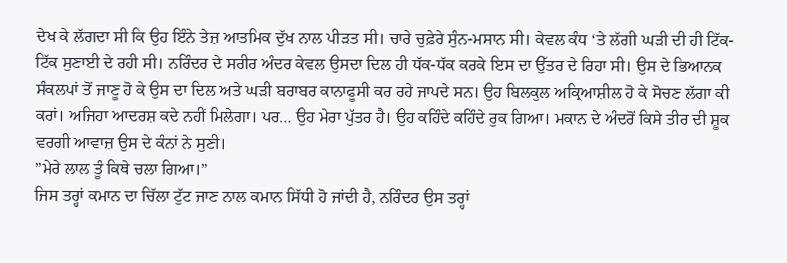ਦੇਖ ਕੇ ਲੱਗਦਾ ਸੀ ਕਿ ਉਹ ਇੰਨੇ ਤੇਜ਼ ਆਤਮਿਕ ਦੁੱਖ ਨਾਲ ਪੀੜਤ ਸੀ। ਚਾਰੇ ਚੁਫ਼ੇਰੇ ਸੁੰਨ-ਮਸਾਨ ਸੀ। ਕੇਵਲ ਕੰਧ ‘ਤੇ ਲੱਗੀ ਘੜੀ ਦੀ ਹੀ ਟਿੱਕ-ਟਿੱਕ ਸੁਣਾਈ ਦੇ ਰਹੀ ਸੀ। ਨਰਿੰਦਰ ਦੇ ਸਰੀਰ ਅੰਦਰ ਕੇਵਲ ਉਸਦਾ ਦਿਲ ਹੀ ਧੱਕ-ਧੱਕ ਕਰਕੇ ਇਸ ਦਾ ਉੱਤਰ ਦੇ ਰਿਹਾ ਸੀ। ਉਸ ਦੇ ਭਿਆਨਕ ਸੰਕਲਪਾਂ ਤੋਂ ਜਾਣੂ ਹੋ ਕੇ ਉਸ ਦਾ ਦਿਲ ਅਤੇ ਘੜੀ ਬਰਾਬਰ ਕਾਨਾਫੂਸੀ ਕਰ ਰਹੇ ਜਾਪਦੇ ਸਨ। ਉਹ ਬਿਲਕੁਲ ਅਕ੍ਰਿਆਸ਼ੀਲ ਹੋ ਕੇ ਸੋਚਣ ਲੱਗਾ ਕੀ ਕਰਾਂ। ਅਜਿਹਾ ਆਦਰਸ਼ ਕਦੇ ਨਹੀਂ ਮਿਲੇਗਾ। ਪਰ… ਉਹ ਮੇਰਾ ਪੁੱਤਰ ਹੈ। ਉਹ ਕਹਿੰਦੇ ਕਹਿੰਦੇ ਰੁਕ ਗਿਆ। ਮਕਾਨ ਦੇ ਅੰਦਰੋਂ ਕਿਸੇ ਤੀਰ ਦੀ ਸ਼ੂਕ ਵਰਗੀ ਆਵਾਜ਼ ਉਸ ਦੇ ਕੰਨਾਂ ਨੇ ਸੁਣੀ।
”ਮੇਰੇ ਲਾਲ ਤੂੰ ਕਿਥੇ ਚਲਾ ਗਿਆ।”
ਜਿਸ ਤਰ੍ਹਾਂ ਕਮਾਨ ਦਾ ਚਿੱਲਾ ਟੁੱਟ ਜਾਣ ਨਾਲ ਕਮਾਨ ਸਿੱਧੀ ਹੋ ਜਾਂਦੀ ਹੈ, ਨਰਿੰਦਰ ਉਸ ਤਰ੍ਹਾਂ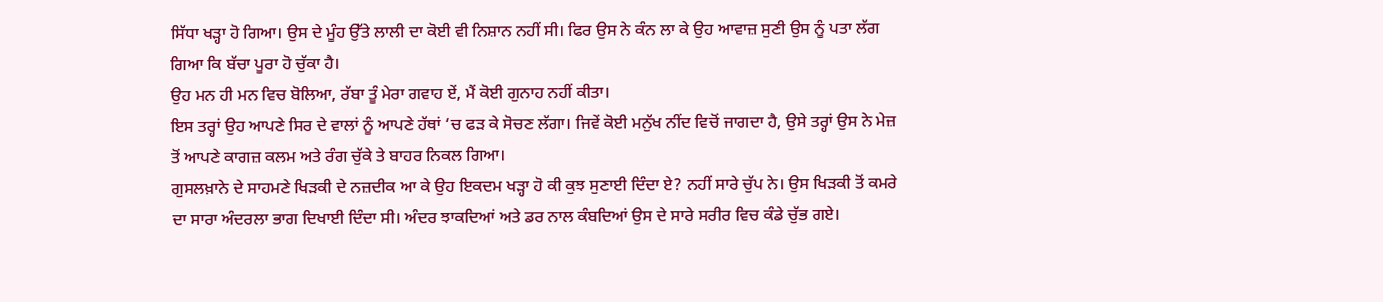ਸਿੱਧਾ ਖੜ੍ਹਾ ਹੋ ਗਿਆ। ਉਸ ਦੇ ਮੂੰਹ ਉੱਤੇ ਲਾਲੀ ਦਾ ਕੋਈ ਵੀ ਨਿਸ਼ਾਨ ਨਹੀਂ ਸੀ। ਫਿਰ ਉਸ ਨੇ ਕੰਨ ਲਾ ਕੇ ਉਹ ਆਵਾਜ਼ ਸੁਣੀ ਉਸ ਨੂੰ ਪਤਾ ਲੱਗ ਗਿਆ ਕਿ ਬੱਚਾ ਪੂਰਾ ਹੋ ਚੁੱਕਾ ਹੈ।
ਉਹ ਮਨ ਹੀ ਮਨ ਵਿਚ ਬੋਲਿਆ, ਰੱਬਾ ਤੂੰ ਮੇਰਾ ਗਵਾਹ ਏਂ, ਮੈਂ ਕੋਈ ਗੁਨਾਹ ਨਹੀਂ ਕੀਤਾ।
ਇਸ ਤਰ੍ਹਾਂ ਉਹ ਆਪਣੇ ਸਿਰ ਦੇ ਵਾਲਾਂ ਨੂੰ ਆਪਣੇ ਹੱਥਾਂ ‘ਚ ਫੜ ਕੇ ਸੋਚਣ ਲੱਗਾ। ਜਿਵੇਂ ਕੋਈ ਮਨੁੱਖ ਨੀਂਦ ਵਿਚੋਂ ਜਾਗਦਾ ਹੈ, ਉਸੇ ਤਰ੍ਹਾਂ ਉਸ ਨੇ ਮੇਜ਼ ਤੋਂ ਆਪਣੇ ਕਾਗਜ਼ ਕਲਮ ਅਤੇ ਰੰਗ ਚੁੱਕੇ ਤੇ ਬਾਹਰ ਨਿਕਲ ਗਿਆ।
ਗੁਸਲਖ਼ਾਨੇ ਦੇ ਸਾਹਮਣੇ ਖਿੜਕੀ ਦੇ ਨਜ਼ਦੀਕ ਆ ਕੇ ਉਹ ਇਕਦਮ ਖੜ੍ਹਾ ਹੋ ਕੀ ਕੁਝ ਸੁਣਾਈ ਦਿੰਦਾ ਏ? ਨਹੀਂ ਸਾਰੇ ਚੁੱਪ ਨੇ। ਉਸ ਖਿੜਕੀ ਤੋਂ ਕਮਰੇ ਦਾ ਸਾਰਾ ਅੰਦਰਲਾ ਭਾਗ ਦਿਖਾਈ ਦਿੰਦਾ ਸੀ। ਅੰਦਰ ਝਾਕਦਿਆਂ ਅਤੇ ਡਰ ਨਾਲ ਕੰਬਦਿਆਂ ਉਸ ਦੇ ਸਾਰੇ ਸਰੀਰ ਵਿਚ ਕੰਡੇ ਚੁੱਭ ਗਏ।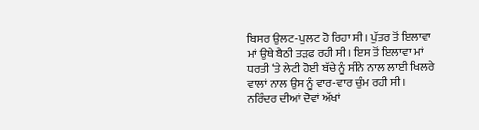ਬਿਸਰ ਉਲਟ-ਪੁਲਟ ਹੋ ਰਿਹਾ ਸੀ। ਪੁੱਤਰ ਤੋਂ ਇਲਾਵਾ ਮਾਂ ਉਥੇ ਬੈਠੀ ਤੜਫ ਰਹੀ ਸੀ। ਇਸ ਤੋਂ ਇਲਾਵਾ ਮਾਂ ਧਰਤੀ ‘ਤੇ ਲੇਟੀ ਹੋਈ ਬੱਚੇ ਨੂੰ ਸੀਨੇ ਨਾਲ ਲਾਈ ਖਿਲਰੇ ਵਾਲਾਂ ਨਾਲ ਉਸ ਨੂੰ ਵਾਰ-ਵਾਰ ਚੁੰਮ ਰਹੀ ਸੀ।
ਨਰਿੰਦਰ ਦੀਆਂ ਦੋਵਾਂ ਅੱਖਾਂ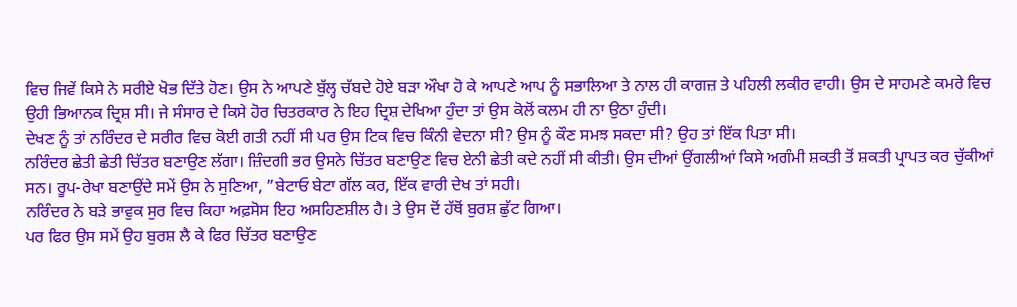ਵਿਚ ਜਿਵੇਂ ਕਿਸੇ ਨੇ ਸਰੀਏ ਖੋਭ ਦਿੱਤੇ ਹੋਣ। ਉਸ ਨੇ ਆਪਣੇ ਬੁੱਲ੍ਹ ਚੱਬਦੇ ਹੋਏ ਬੜਾ ਔਖਾ ਹੋ ਕੇ ਆਪਣੇ ਆਪ ਨੂੰ ਸਭਾਲਿਆ ਤੇ ਨਾਲ ਹੀ ਕਾਗਜ਼ ਤੇ ਪਹਿਲੀ ਲਕੀਰ ਵਾਹੀ। ਉਸ ਦੇ ਸਾਹਮਣੇ ਕਮਰੇ ਵਿਚ ਉਹੀ ਭਿਆਨਕ ਦ੍ਰਿਸ਼ ਸੀ। ਜੇ ਸੰਸਾਰ ਦੇ ਕਿਸੇ ਹੋਰ ਚਿਤਰਕਾਰ ਨੇ ਇਹ ਦ੍ਰਿਸ਼ ਦੇਖਿਆ ਹੁੰਦਾ ਤਾਂ ਉਸ ਕੋਲੋਂ ਕਲਮ ਹੀ ਨਾ ਉਠਾ ਹੁੰਦੀ।
ਦੇਖਣ ਨੂੰ ਤਾਂ ਨਰਿੰਦਰ ਦੇ ਸਰੀਰ ਵਿਚ ਕੋਈ ਗਤੀ ਨਹੀਂ ਸੀ ਪਰ ਉਸ ਟਿਕ ਵਿਚ ਕਿੰਨੀ ਵੇਦਨਾ ਸੀ? ਉਸ ਨੂੰ ਕੌਣ ਸਮਝ ਸਕਦਾ ਸੀ? ਉਹ ਤਾਂ ਇੱਕ ਪਿਤਾ ਸੀ।
ਨਰਿੰਦਰ ਛੇਤੀ ਛੇਤੀ ਚਿੱਤਰ ਬਣਾਉਣ ਲੱਗਾ। ਜ਼ਿੰਦਗੀ ਭਰ ਉਸਨੇ ਚਿੱਤਰ ਬਣਾਉਣ ਵਿਚ ਏਨੀ ਛੇਤੀ ਕਦੇ ਨਹੀਂ ਸੀ ਕੀਤੀ। ਉਸ ਦੀਆਂ ਉਂਗਲੀਆਂ ਕਿਸੇ ਅਗੰਮੀ ਸ਼ਕਤੀ ਤੋਂ ਸ਼ਕਤੀ ਪ੍ਰਾਪਤ ਕਰ ਚੁੱਕੀਆਂ ਸਨ। ਰੂਪ-ਰੇਖਾ ਬਣਾਉਂਦੇ ਸਮੇਂ ਉਸ ਨੇ ਸੁਣਿਆ, ”ਬੇਟਾਓ ਬੇਟਾ ਗੱਲ ਕਰ, ਇੱਕ ਵਾਰੀ ਦੇਖ ਤਾਂ ਸਹੀ।
ਨਰਿੰਦਰ ਨੇ ਬੜੇ ਭਾਵੁਕ ਸੁਰ ਵਿਚ ਕਿਹਾ ਅਫ਼ਸੋਸ ਇਹ ਅਸਹਿਣਸ਼ੀਲ ਹੈ। ਤੇ ਉਸ ਦੋਂ ਹੱਥੋਂ ਬੁਰਸ਼ ਛੁੱਟ ਗਿਆ।
ਪਰ ਫਿਰ ਉਸ ਸਮੇਂ ਉਹ ਬੁਰਸ਼ ਲੈ ਕੇ ਫਿਰ ਚਿੱਤਰ ਬਣਾਉਣ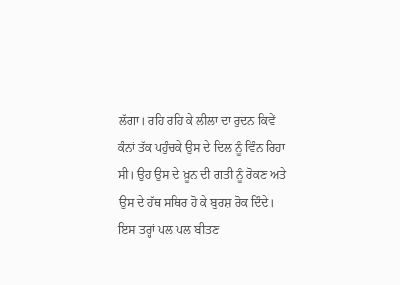ਲੱਗਾ। ਰਹਿ ਰਹਿ ਕੇ ਲੀਲਾ ਦਾ ਰੁਦਨ ਕਿਵੇਂ ਕੰਨਾਂ ਤੱਕ ਪਹੁੰਚਕੇ ਉਸ ਦੇ ਦਿਲ ਨੂੰ ਵਿੰਨ ਰਿਹਾ ਸੀ। ਉਹ ਉਸ ਦੇ ਖ਼ੂਨ ਦੀ ਗਤੀ ਨੂੰ ਰੋਕਣ ਅਤੇ ਉਸ ਦੇ ਹੱਥ ਸਥਿਰ ਹੋ ਕੇ ਬੁਰਸ਼ ਰੋਕ ਦਿੰਦੇ।
ਇਸ ਤਰ੍ਹਾਂ ਪਲ ਪਲ ਬੀਤਣ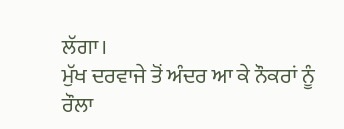ਲੱਗਾ।
ਮੁੱਖ ਦਰਵਾਜੇ ਤੋਂ ਅੰਦਰ ਆ ਕੇ ਨੌਕਰਾਂ ਨੂੰ ਰੌਲਾ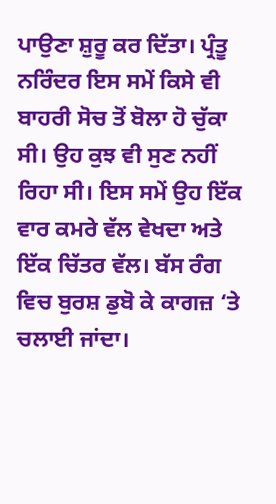ਪਾਉਣਾ ਸ਼ੁਰੂ ਕਰ ਦਿੱਤਾ। ਪ੍ਰੰਤੂ ਨਰਿੰਦਰ ਇਸ ਸਮੇਂ ਕਿਸੇ ਵੀ ਬਾਹਰੀ ਸੋਚ ਤੋਂ ਬੋਲਾ ਹੋ ਚੁੱਕਾ ਸੀ। ਉਹ ਕੁਝ ਵੀ ਸੁਣ ਨਹੀਂ ਰਿਹਾ ਸੀ। ਇਸ ਸਮੇਂ ਉਹ ਇੱਕ ਵਾਰ ਕਮਰੇ ਵੱਲ ਵੇਖਦਾ ਅਤੇ ਇੱਕ ਚਿੱਤਰ ਵੱਲ। ਬੱਸ ਰੰਗ ਵਿਚ ਬੁਰਸ਼ ਡੁਬੋ ਕੇ ਕਾਗਜ਼ ‘ਤੇ ਚਲਾਈ ਜਾਂਦਾ।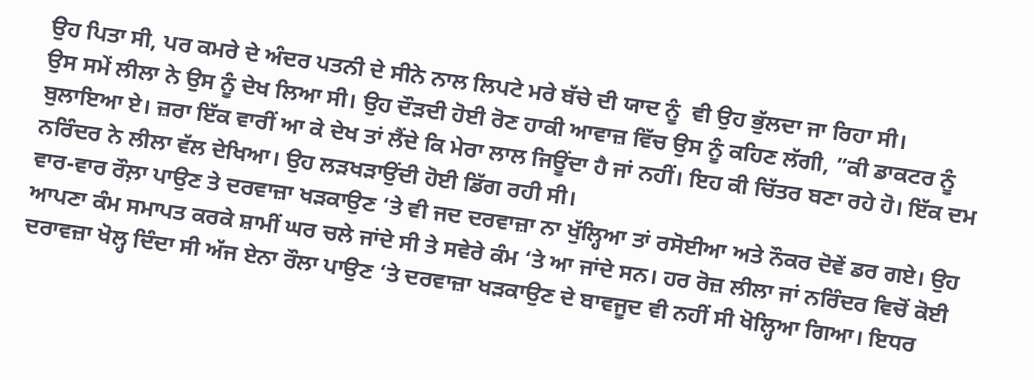ਉਹ ਪਿਤਾ ਸੀ, ਪਰ ਕਮਰੇ ਦੇ ਅੰਦਰ ਪਤਨੀ ਦੇ ਸੀਨੇ ਨਾਲ ਲਿਪਟੇ ਮਰੇ ਬੱਚੇ ਦੀ ਯਾਦ ਨੂੰ  ਵੀ ਉਹ ਭੁੱਲਦਾ ਜਾ ਰਿਹਾ ਸੀ।
ਉਸ ਸਮੇਂ ਲੀਲਾ ਨੇ ਉਸ ਨੂੰ ਦੇਖ ਲਿਆ ਸੀ। ਉਹ ਦੌੜਦੀ ਹੋਈ ਰੋਣ ਹਾਕੀ ਆਵਾਜ਼ ਵਿੱਚ ਉਸ ਨੂੰ ਕਹਿਣ ਲੱਗੀ, ”ਕੀ ਡਾਕਟਰ ਨੂੰ ਬੁਲਾਇਆ ਏ। ਜ਼ਰਾ ਇੱਕ ਵਾਰੀਂ ਆ ਕੇ ਦੇਖ ਤਾਂ ਲੈਂਦੇ ਕਿ ਮੇਰਾ ਲਾਲ ਜਿਊਂਦਾ ਹੈ ਜਾਂ ਨਹੀਂ। ਇਹ ਕੀ ਚਿੱਤਰ ਬਣਾ ਰਹੇ ਹੋ। ਇੱਕ ਦਮ ਨਰਿੰਦਰ ਨੇ ਲੀਲਾ ਵੱਲ ਦੇਖਿਆ। ਉਹ ਲੜਖੜਾਉਂਦੀ ਹੋਈ ਡਿੱਗ ਰਹੀ ਸੀ।
ਵਾਰ-ਵਾਰ ਰੌਲ਼ਾ ਪਾਉਣ ਤੇ ਦਰਵਾਜ਼ਾ ਖੜਕਾਉਣ ‘ਤੇ ਵੀ ਜਦ ਦਰਵਾਜ਼ਾ ਨਾ ਖੁੱਲ੍ਹਿਆ ਤਾਂ ਰਸੋਈਆ ਅਤੇ ਨੌਕਰ ਦੋਵੇਂ ਡਰ ਗਏ। ਉਹ ਆਪਣਾ ਕੰਮ ਸਮਾਪਤ ਕਰਕੇ ਸ਼ਾਮੀਂ ਘਰ ਚਲੇ ਜਾਂਦੇ ਸੀ ਤੇ ਸਵੇਰੇ ਕੰਮ ‘ਤੇ ਆ ਜਾਂਦੇ ਸਨ। ਹਰ ਰੋਜ਼ ਲੀਲਾ ਜਾਂ ਨਰਿੰਦਰ ਵਿਚੋਂ ਕੋਈ ਦਰਾਵਜ਼ਾ ਖੋਲ੍ਹ ਦਿੰਦਾ ਸੀ ਅੱਜ ਏਨਾ ਰੌਲਾ ਪਾਉਣ ‘ਤੇ ਦਰਵਾਜ਼ਾ ਖੜਕਾਉਣ ਦੇ ਬਾਵਜੂਦ ਵੀ ਨਹੀਂ ਸੀ ਖੋਲ੍ਹਿਆ ਗਿਆ। ਇਧਰ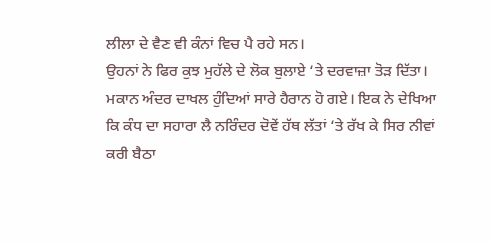ਲੀਲਾ ਦੇ ਵੈਣ ਵੀ ਕੰਨਾਂ ਵਿਚ ਪੈ ਰਹੇ ਸਨ।
ਉਹਨਾਂ ਨੇ ਫਿਰ ਕੁਝ ਮੁਹੱਲੇ ਦੇ ਲੋਕ ਬੁਲਾਏ ‘ਤੇ ਦਰਵਾਜ਼ਾ ਤੋੜ ਦਿੱਤਾ। ਮਕਾਨ ਅੰਦਰ ਦਾਖਲ ਹੁੰਦਿਆਂ ਸਾਰੇ ਹੈਰਾਨ ਹੋ ਗਏ। ਇਕ ਨੇ ਦੇਖਿਆ ਕਿ ਕੰਧ ਦਾ ਸਹਾਰਾ ਲੈ ਨਰਿੰਦਰ ਦੋਵੇਂ ਹੱਥ ਲੱਤਾਂ ‘ਤੇ ਰੱਖ ਕੇ ਸਿਰ ਨੀਵਾਂ ਕਰੀ ਬੈਠਾ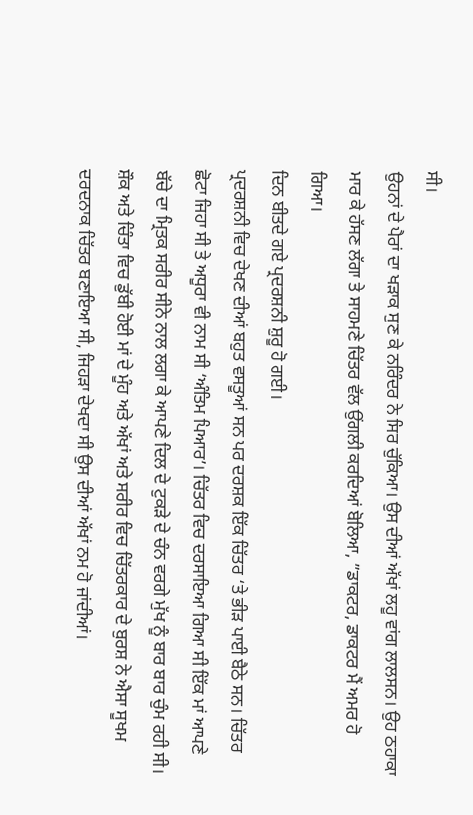ਸੀ।
ਉਹਨਾਂ ਦੇ ਪੈਰਾਂ ਦਾ ਖੜਾਕ ਸੁਣ ਕੇ ਨਰਿੰਦਰ ਨੇ ਸਿਰ ਚੁੱਕਿਆ। ਉਸ ਦੀਆਂ ਅੱਖਾਂ ਲਹੂ ਵਾਂਗ ਲਾਲਸਨ। ਉਹ ਠਹਾਕਾ ਮਾਰ ਕੇ ਹੱਸਣ ਲੱਗਾ ਤੇ ਸਾਹਮਣੇ ਚਿੱਤਰ ਵੱਲ ਉਂਗਲੀ ਕਰਦਿਆਂ ਬੋਲਿਆ, ”ਡਾਕਟਰ, ਡਾਕਟਰ ਮੈਂ ਅਮਰ ਹੋ ਗਿਆ।
ਦਿਨ ਬੀਤਦੇ ਗਏ ਪ੍ਰਦਰਸ਼ਨੀ ਸ਼ੁਰੂ ਹੋ ਗਈ।
ਪ੍ਰਦਰਸ਼ਨੀ ਵਿਚ ਦੇਖਣ ਦੀਆਂ ਬਹੁਤ ਵਸਤੂਆਂ ਸਨ ਪਰ ਦਰਸ਼ਕ ਇੱਕ ਚਿੱਤਰ ‘ਤੇ ਭੀੜ ਪਾਈ ਬੈਠੇ ਸਨ। ਚਿੱਤਰ ਛੋਟਾ ਜਿਹਾ ਸੀ ਤੇ ਅਧੂਰਾ ਵੀ ਨਾਮ ਸੀ ‘ਅੰਤਿਮ ਪਿਆਰ’। ਚਿੱਤਰ ਵਿਚ ਦਰਸਾਇਆ ਗਿਆ ਸੀ ਇੱਕ ਮਾਂ ਆਪਣੇ ਬੱਚੇ ਦਾ ਮ੍ਰਿਤਕ ਸਰੀਰ ਸੀਨੇ ਨਾਲ ਲਗਾ ਕੇ ਆਪਣੇ ਦਿਲ ਦੇ ਟੁਕੜੇ ਦੇ ਚੰਨ ਵਰਗੇ ਮੁੱਖ ਨੂੰ ਬਾਰ ਬਾਰ ਚੁੰਮ ਰਹੀ ਸੀ।
ਸ਼ੌਕ ਅਤੇ ਚਿੰਤਾ ਵਿਚ ਡੁੱਬੀ ਹੋਈ ਮਾਂ ਦੇ ਮੂੰਹ ਅਤੇ ਅੱਖਾਂ ਅਤੇ ਸਰੀਰ ਵਿਚ ਚਿੱਤਰਕਾਰ ਦੇ ਬੁਰਸ਼ ਨੇ ਐਸਾ ਸੂਖਮ ਦਰਦਨਾਕ ਚਿੱਤਰ ਬਣਾਇਆ ਸੀ, ਜਿਹੜਾ ਦੇਖਦਾ ਸੀ ਉਸ ਦੀਆਂ ਅੱਖਾਂ ਨਮ ਹੋ ਜਾਂਦੀਆਂ।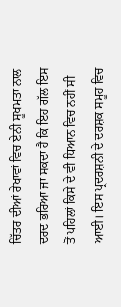ਚਿੱਤਰ ਦੀਆਂ ਰੇਖਾਵਾਂ ਵਿਚ ਏਨੀ ਸੂਖਮਤਾ ਨਾਲ ਦਰਦ ਭਰਿਆ ਜਾ ਸਕਦਾ ਹੈ ਕਿ ਇਹ ਗੱਲ ਇਸ ਤੋਂ ਪਹਿਲਾਂ ਕਿਸੇ ਦੇ ਵੀ ਧਿਆਨ ਵਿਚ ਨਹੀਂ ਸੀ ਆਈ। ਇਸ ਪ੍ਰਦਰਸ਼ਨੀ ਦੇ ਦਰਸ਼ਕ ਸਮੂਹ ਵਿਚ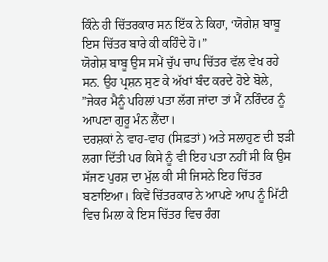ਕਿੰਨੇ ਹੀ ਚਿੱਤਰਕਾਰ ਸਨ ਇੱਕ ਨੇ ਕਿਹਾ, ‘ਯੋਗੇਸ਼ ਬਾਬੂ ਇਸ ਚਿੱਤਰ ਬਾਰੇ ਕੀ ਕਹਿੰਦੇ ਹੋ।”
ਯੋਗੇਸ਼ ਬਾਬੂ ਉਸ ਸਮੇਂ ਚੁੱਪ ਚਾਪ ਚਿੱਤਰ ਵੱਲ ਵੇਖ ਰਹੇ ਸਨ. ਉਹ ਪ੍ਰਸ਼ਨ ਸੁਣ ਕੇ ਅੱਖਾਂ ਬੰਦ ਕਰਦੇ ਹੋਏ ਬੋਲੇ, ”ਜੇਕਰ ਮੈਨੂੰ ਪਹਿਲਾਂ ਪਤਾ ਲੱਗ ਜਾਂਦਾ ਤਾਂ ਮੈਂ ਨਰਿੰਦਰ ਨੂੰ ਆਪਣਾ ਗੁਰੂ ਮੰਨ ਲੈਂਦਾ।
ਦਰਸ਼ਕਾਂ ਨੇ ਵਾਹ-ਵਾਹ (ਸਿਫ਼ਤਾਂ) ਅਤੇ ਸਲਾਹੁਣ ਦੀ ਝੜੀ ਲਗਾ ਦਿੱਤੀ ਪਰ ਕਿਸੇ ਨੂੰ ਵੀ ਇਹ ਪਤਾ ਨਹੀਂ ਸੀ ਕਿ ਉਸ ਸੱਜਣ ਪੁਰਸ਼ ਦਾ ਮੁੱਲ ਕੀ ਸੀ ਜਿਸਨੇ ਇਹ ਚਿੱਤਰ ਬਣਾਇਆ। ਕਿਵੇਂ ਚਿੱਤਰਕਾਰ ਨੇ ਆਪਣੇ ਆਪ ਨੂੰ ਮਿੱਟੀ ਵਿਚ ਮਿਲਾ ਕੇ ਇਸ ਚਿੱਤਰ ਵਿਚ ਰੰਗ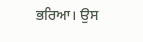ਭਰਿਆ। ਉਸ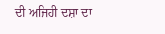ਦੀ ਅਜਿਹੀ ਦਸ਼ਾ ਦਾ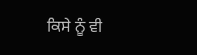ਕਿਸੇ ਨੂੰ ਵੀ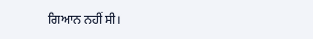ਗਿਆਨ ਨਹੀਂ ਸੀ।